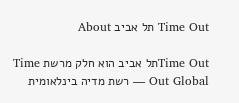Time Out תל אביב About

Time Outתל אביב הוא חלק מרשת Time Out Global — רשת מדיה בינלאומית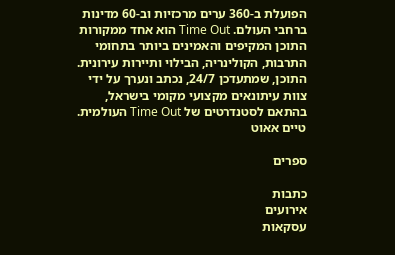הפועלת ב-360 ערים מרכזיות וב-60 מדינות ברחבי העולם. Time Out הוא אחד ממקורות התוכן המקיפים והאמינים ביותר בתחומי התרבות, הקולינריה, הבילוי ותיירות עירונית. התוכן, שמתעדכן 24/7, נכתב ונערך על ידי צוות עיתונאים מקצועי מקומי בישראל, בהתאם לסטנדרטים של Time Out העולמית.
טיים אאוט

ספרים

כתבות
אירועים
עסקאות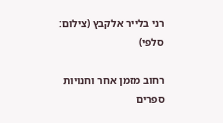רני בלייר אלקבץ (צילום: סלפי)

רחוב מזמן אחר וחנויות ספרים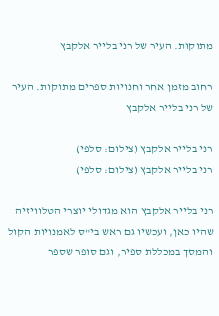מתוקות. העיר של רני בלייר אלקבץ

רחוב מזמן אחר וחנויות ספרים מתוקות. העיר של רני בלייר אלקבץ

רני בלייר אלקבץ (צילום: סלפי)
רני בלייר אלקבץ (צילום: סלפי)

רני בלייר אלקבץ הוא מגדולי יוצרי הטלוויזיה שהיו כאן, ועכשיו גם ראש בי"ס לאמנויות הקול והמסך במכללת ספיר, וגם סופר שספר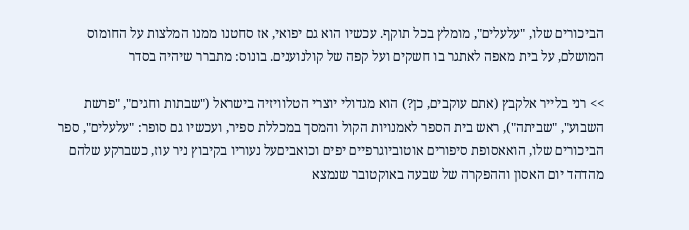הביכורים שלו, "עלעלים", מומלץ בכל תוקף. עכשיו הוא גם יפואי, אז סחטנו ממנו המלצות על החומוס המושלם, על בית מאפה לאתגר בו חשקים ועל קפה של קולנוענים. בונוס: מתברר שיהיה בסדר

>> רני בלייר אלקבץ (אתם עוקבים, כן?) הוא מגדולי יוצרי הטלוויזיה בישראל ("שבתות וחגים", "פרשת השבוע", "שביתה"), ראש בית הספר לאמנויות הקול והמסך במכללת ספיר, ועכשיו גם סופר: "עלעלים", ספר הביכורים שלו, הואאסופת סיפורים אוטוביוגרפיים יפים וכואביםעל נעוריו בקיבוץ ניר עוז, כשברקע שלהם מהדהד יום האסון וההפקרה של שבעה באוקטובר שנמצא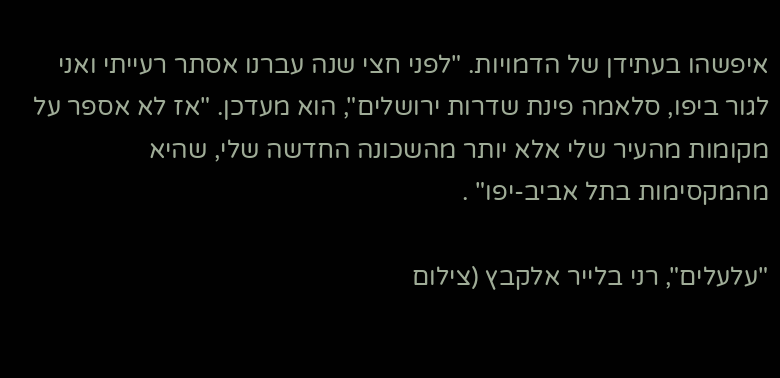איפשהו בעתידן של הדמויות. "לפני חצי שנה עברנו אסתר רעייתי ואני לגור ביפו, סלאמה פינת שדרות ירושלים", הוא מעדכן. "אז לא אספר על מקומות מהעיר שלי אלא יותר מהשכונה החדשה שלי, שהיא מהמקסימות בתל אביב-יפו" .

"עלעלים", רני בלייר אלקבץ (צילום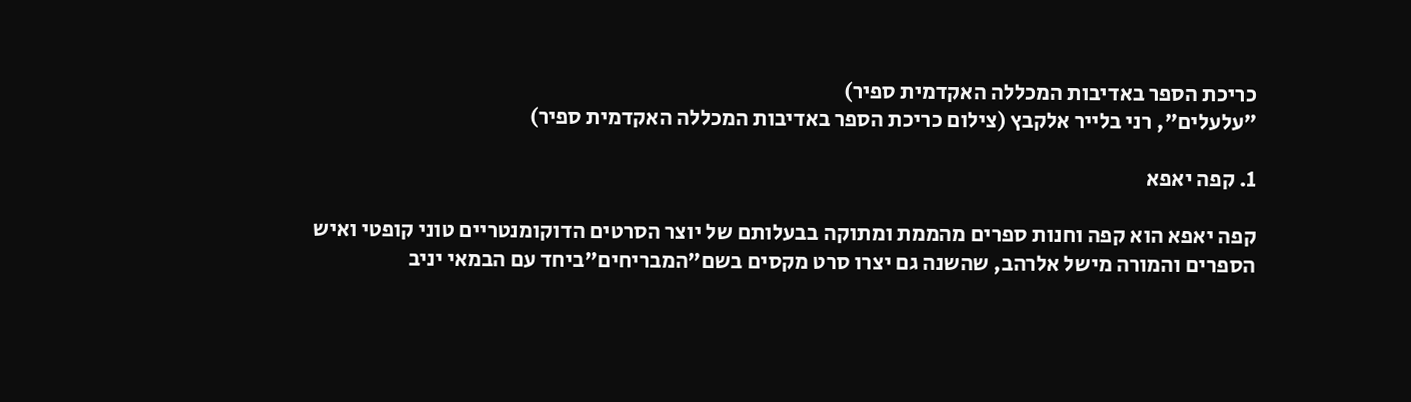כריכת הספר באדיבות המכללה האקדמית ספיר)
"עלעלים", רני בלייר אלקבץ (צילום כריכת הספר באדיבות המכללה האקדמית ספיר)

1. קפה יאפא

קפה יאפא הוא קפה וחנות ספרים מהממת ומתוקה בבעלותם של יוצר הסרטים הדוקומנטריים טוני קופטי ואיש הספרים והמורה מישל אלרהב, שהשנה גם יצרו סרט מקסים בשם"המבריחים"ביחד עם הבמאי יניב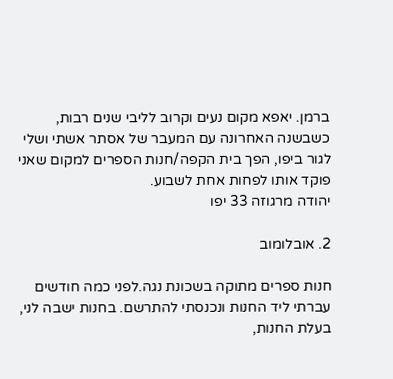ברמן. יאפא מקום נעים וקרוב לליבי שנים רבות, כשבשנה האחרונה עם המעבר של אסתר אשתי ושלי לגור ביפו, הפך בית הקפה/חנות הספרים למקום שאני פוקד אותו לפחות אחת לשבוע.
יהודה מרגוזה 33 יפו

2. אובלומוב

חנות ספרים מתוקה בשכונת נגה.לפני כמה חודשים עברתי ליד החנות ונכנסתי להתרשם. בחנות ישבה לני, בעלת החנות,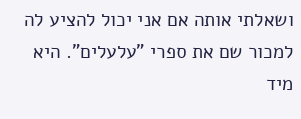ושאלתי אותה אם אני יכול להציע לה למכור שם את ספרי "עלעלים". היא מיד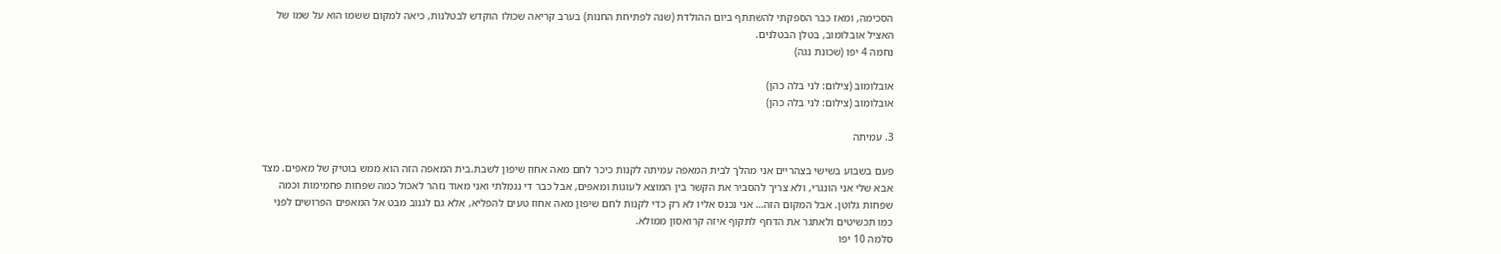הסכימה, ומאז כבר הספקתי להשתתף ביום ההולדת (שנה לפתיחת החנות) בערב קריאה שכולו הוקדש לבטלנות, כיאה למקום ששמו הוא על שמו של האציל אובלומוב, בטלן הבטלנים.
נחמה 4 יפו (שכונת נגה)

אובלומוב (צילום: לני בלה כהן)
אובלומוב (צילום: לני בלה כהן)

3. עמיתה

פעם בשבוע בשישי בצהריים אני מהלך לבית המאפה עמיתה לקנות כיכר לחם מאה אחוז שיפון לשבת.בית המאפה הזה הוא ממש בוטיק של מאפים. מצד אבא שלי אני הונגרי, ולא צריך להסביר את הקשר בין המוצא לעוגות ומאפים, אבל כבר די נגמלתי ואני מאוד נזהר לאכול כמה שפחות פחמימות וכמה שפחות גלוטן. אבל המקום הזה… אני נכנס אליו לא רק כדי לקנות לחם שיפון מאה אחוז טעים להפליא, אלא גם לגנוב מבט אל המאפים הפרושים לפני כמו תכשיטים ולאתגר את הדחף לתקוף איזה קרואסון ממולא.
סלמה 10 יפו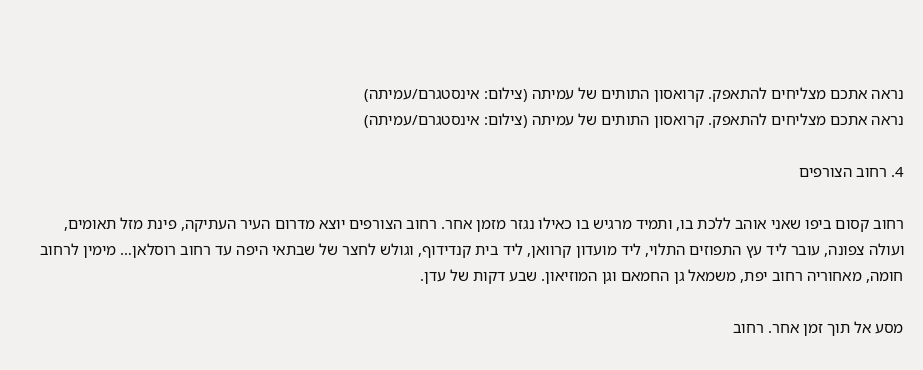נראה אתכם מצליחים להתאפק. קרואסון התותים של עמיתה (צילום: אינסטגרם/עמיתה)
נראה אתכם מצליחים להתאפק. קרואסון התותים של עמיתה (צילום: אינסטגרם/עמיתה)

4. רחוב הצורפים

רחוב קסום ביפו שאני אוהב ללכת בו, ותמיד מרגיש בו כאילו נגזר מזמן אחר. רחוב הצורפים יוצא מדרום העיר העתיקה, פינת מזל תאומים, ועולה צפונה, עובר ליד עץ התפוזים התלוי, ליד מועדון קרוואן, ליד בית קנדידוף, וגולש לחצר של שבתאי היפה עד רחוב רוסלאן… מימין לרחוב חומה, מאחוריה רחוב יפת, משמאל גן החמאם וגן המוזיאון. שבע דקות של עדן.

מסע אל תוך זמן אחר. רחוב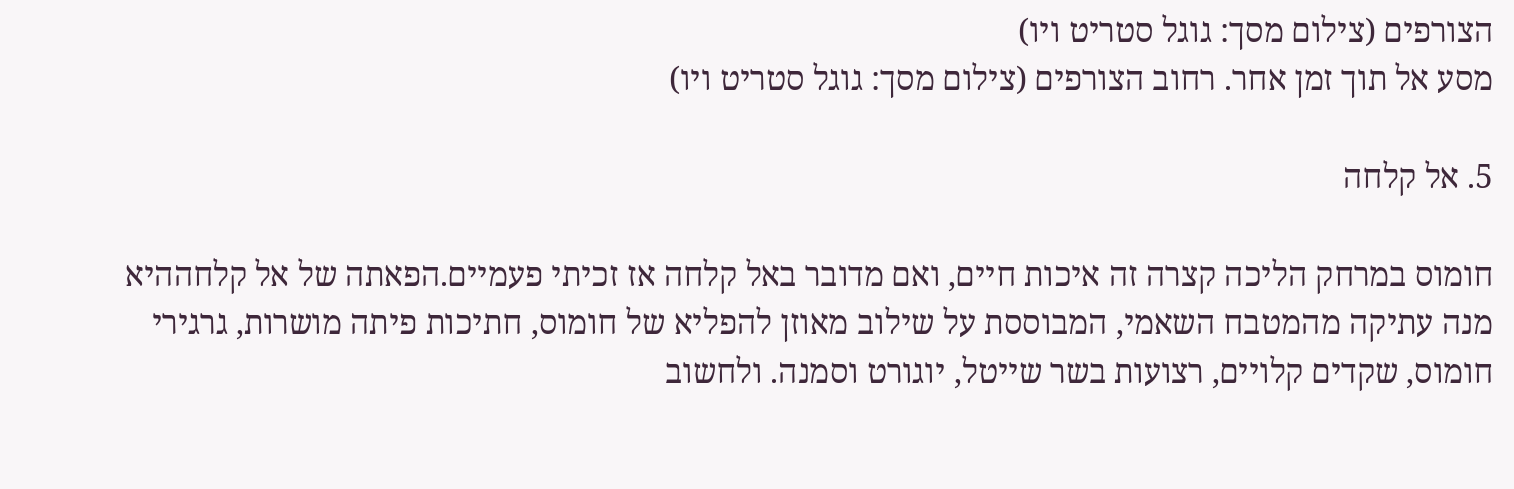הצורפים (צילום מסך: גוגל סטריט ויו)
מסע אל תוך זמן אחר. רחוב הצורפים (צילום מסך: גוגל סטריט ויו)

5. אל קלחה

חומוס במרחק הליכה קצרה זה איכות חיים, ואם מדובר באל קלחה אז זכיתי פעמיים.הפאתה של אל קלחההיא מנה עתיקה מהמטבח השאמי, המבוססת על שילוב מאוזן להפליא של חומוס, חתיכות פיתה מושרות, גרגירי חומוס, שקדים קלויים, רצועות בשר שייטל, יוגורט וסמנה. ולחשוב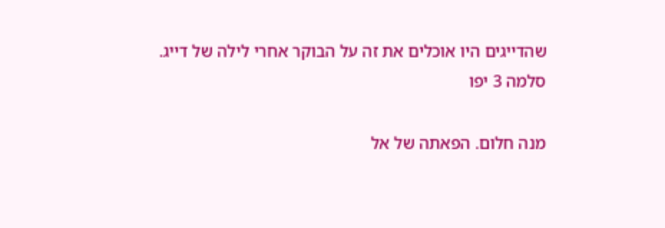שהדייגים היו אוכלים את זה על הבוקר אחרי לילה של דייג.
סלמה 3 יפו

מנה חלום. הפאתה של אל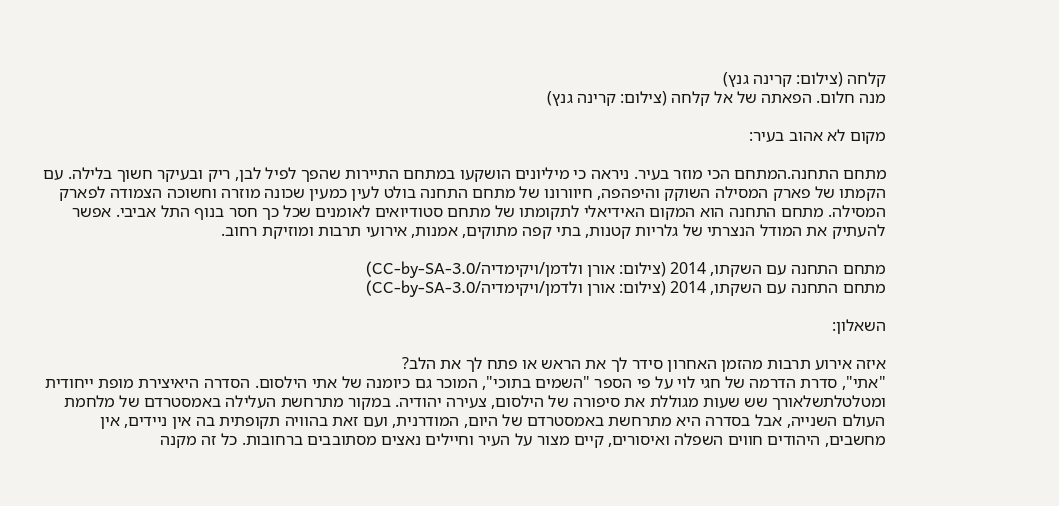קלחה (צילום: קרינה גנץ)
מנה חלום. הפאתה של אל קלחה (צילום: קרינה גנץ)

מקום לא אהוב בעיר:

מתחם התחנה.המתחם הכי מוזר בעיר. ניראה כי מיליונים הושקעו במתחם התיירות שהפך לפיל לבן, ריק ובעיקר חשוך בלילה. עם הקמתו של פארק המסילה השוקק והיפהפה, חיוורונו של מתחם התחנה בולט לעין כמעין שכונה מוזרה וחשוכה הצמודה לפארק המסילה. מתחם התחנה הוא המקום האידיאלי לתקומתו של מתחם סטודיואים לאומנים שכל כך חסר בנוף התל אביבי. אפשר להעתיק את המודל הנצרתי של גלריות קטנות, בתי קפה מתוקים, אמנות, אירועי תרבות ומוזיקת רחוב.

מתחם התחנה עם השקתו, 2014 (צילום: אורן ולדמן/ויקימדיה/CC-by-SA-3.0)
מתחם התחנה עם השקתו, 2014 (צילום: אורן ולדמן/ויקימדיה/CC-by-SA-3.0)

השאלון:

איזה אירוע תרבות מהזמן האחרון סידר לך את הראש או פתח לך את הלב?
"אתי", סדרת הדרמה של חגי לוי על פי הספר "השמים בתוכי", המוכר גם כיומנה של אתי הילסום. הסדרה היאיצירת מופת ייחודית ומטלטלתשלאורך שש שעות מגוללת את סיפורה של הילסום, צעירה יהודיה. במקור מתרחשת העלילה באמסטרדם של מלחמת העולם השנייה, אבל בסדרה היא מתרחשת באמסטרדם של היום, המודרנית, ועם זאת בהוויה תקופתית בה אין ניידים, אין מחשבים, היהודים חווים השפלה ואיסורים, קיים מצור על העיר וחיילים נאצים מסתובבים ברחובות. כל זה מקנה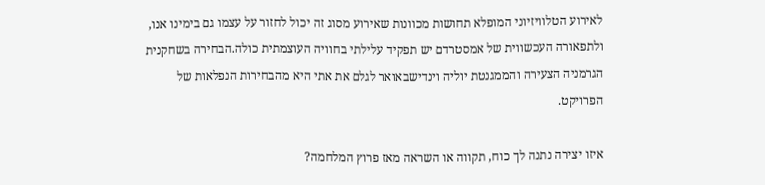לאירוע הטלוויזיוני המופלא תחושות מכוונות שאירוע מסוג זה יכול לחזור על עצמו גם בימינו אנו, ולתפאורה העכשווית של אמסטרדם יש תפקיד עלילתי בחוויה העוצמתית כולה.הבחירה בשחקנית הגרמניה הצעירה והממגנטת יוליה וינדישבאואר לגלם את אתי היא מהבחירות הנפלאות של הפרויקט.

איזו יצירה נתנה לך כוח, תקווה או השראה מאז פרוץ המלחמה?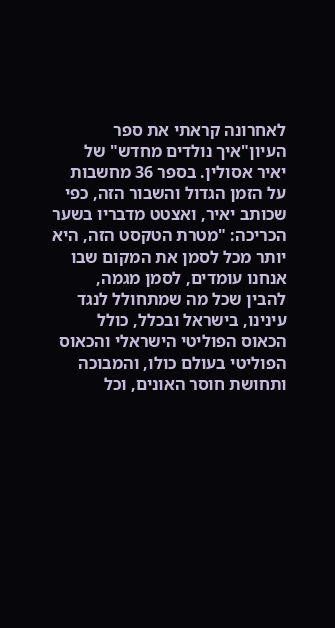לאחרונה קראתי את ספר העיון"איך נולדים מחדש" של יאיר אסולין. בספר 36 מחשבות על הזמן הגדול והשבור הזה, כפי שכותב יאיר, ואצטט מדבריו בשער הכריכה: "מטרת הטקסט הזה, היא יותר מכל לסמן את המקום שבו אנחנו עומדים, לסמן מגמה, להבין שכל מה שמתחולל לנגד עינינו, בישראל ובכלל, כולל הכאוס הפוליטי הישראלי והכאוס הפוליטי בעולם כולו, והמבוכה ותחושת חוסר האונים, וכל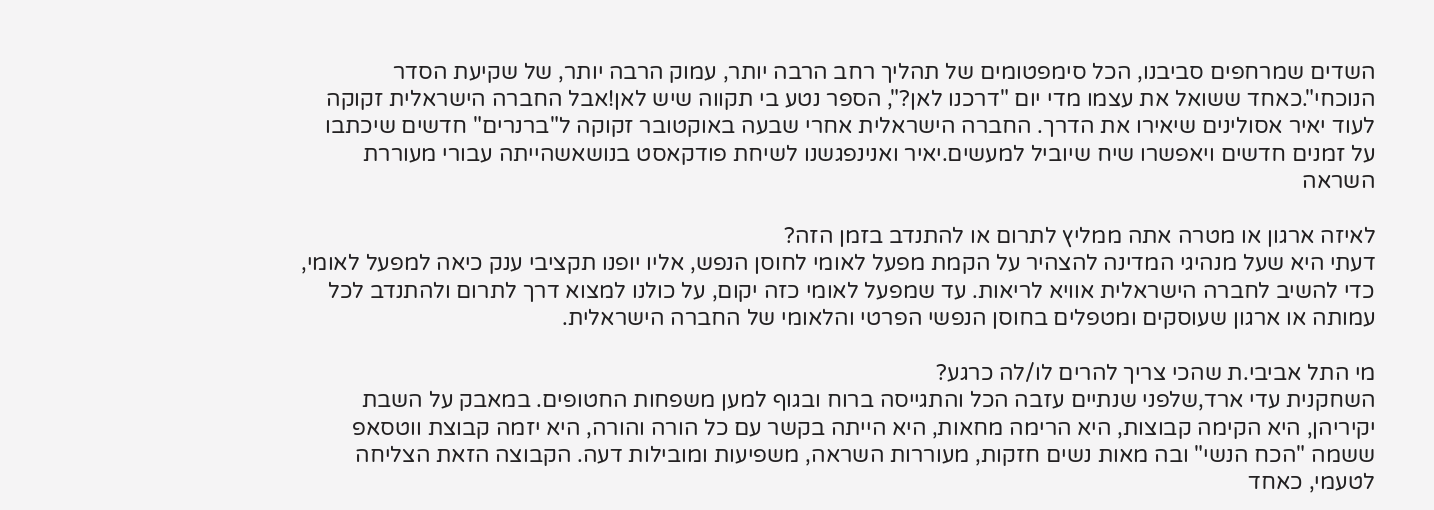השדים שמרחפים סביבנו, הכל סימפטומים של תהליך רחב הרבה יותר, עמוק הרבה יותר, של שקיעת הסדר הנוכחי".כאחד ששואל את עצמו מדי יום "דרכנו לאן?", הספר נטע בי תקווה שיש לאן!אבל החברה הישראלית זקוקה לעוד יאיר אסולינים שיאירו את הדרך. החברה הישראלית אחרי שבעה באוקטובר זקוקה ל"ברנרים" חדשים שיכתבו על זמנים חדשים ויאפשרו שיח שיוביל למעשים.יאיר ואנינפגשנו לשיחת פודקאסט בנושאשהייתה עבורי מעוררת השראה

לאיזה ארגון או מטרה אתה ממליץ לתרום או להתנדב בזמן הזה?
דעתי היא שעל מנהיגי המדינה להצהיר על הקמת מפעל לאומי לחוסן הנפש, אליו יופנו תקציבי ענק כיאה למפעל לאומי, כדי להשיב לחברה הישראלית אוויא לריאות. עד שמפעל לאומי כזה יקום, על כולנו למצוא דרך לתרום ולהתנדב לכל עמותה או ארגון שעוסקים ומטפלים בחוסן הנפשי הפרטי והלאומי של החברה הישראלית.

מי התל אביבי.ת שהכי צריך להרים לו/לה כרגע?
השחקנית עדי ארד,שלפני שנתיים עזבה הכל והתגייסה ברוח ובגוף למען משפחות החטופים. במאבק על השבת יקיריהן, היא הקימה קבוצות, היא הרימה מחאות, היא הייתה בקשר עם כל הורה והורה, היא יזמה קבוצת ווטסאפ ששמה "הכח הנשי" ובה מאות נשים חזקות, מעוררות השראה, משפיעות ומובילות דעה. הקבוצה הזאת הצליחה לטעמי, כאחד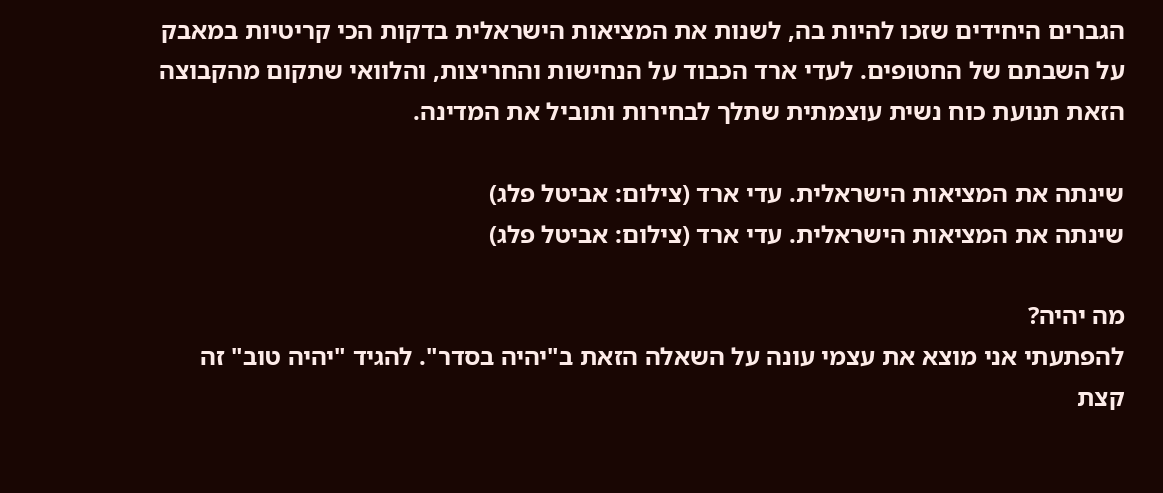הגברים היחידים שזכו להיות בה, לשנות את המציאות הישראלית בדקות הכי קריטיות במאבק על השבתם של החטופים. לעדי ארד הכבוד על הנחישות והחריצות, והלוואי שתקום מהקבוצה הזאת תנועת כוח נשית עוצמתית שתלך לבחירות ותוביל את המדינה.

שינתה את המציאות הישראלית. עדי ארד (צילום: אביטל פלג)
שינתה את המציאות הישראלית. עדי ארד (צילום: אביטל פלג)

מה יהיה?
להפתעתי אני מוצא את עצמי עונה על השאלה הזאת ב"יהיה בסדר". להגיד "יהיה טוב" זה קצת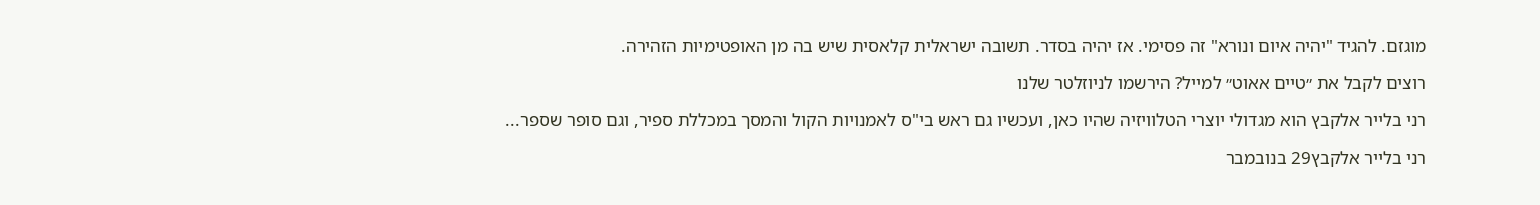מוגזם. להגיד "יהיה איום ונורא" זה פסימי. אז יהיה בסדר. תשובה ישראלית קלאסית שיש בה מן האופטימיות הזהירה.

רוצים לקבל את ״טיים אאוט״ למייל? הירשמו לניוזלטר שלנו

רני בלייר אלקבץ הוא מגדולי יוצרי הטלוויזיה שהיו כאן, ועכשיו גם ראש בי"ס לאמנויות הקול והמסך במכללת ספיר, וגם סופר שספר...

רני בלייר אלקבץ29 בנובמבר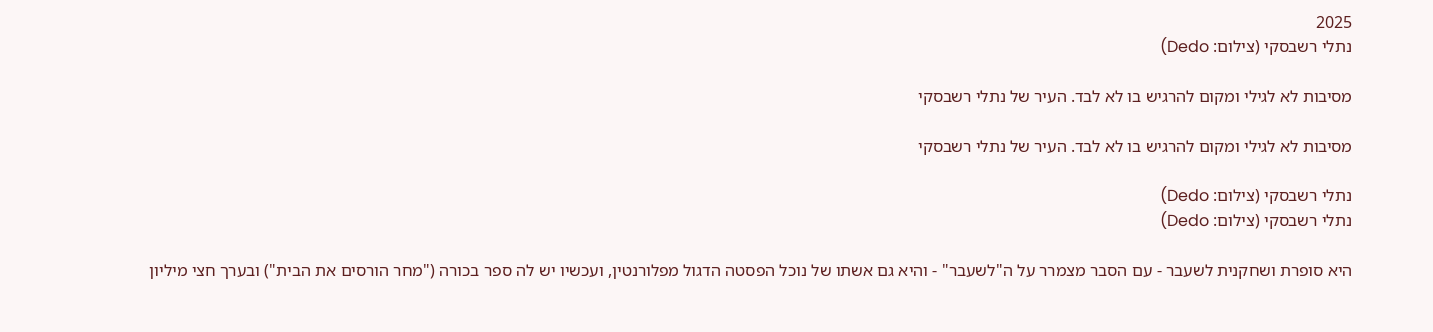2025
נתלי רשבסקי (צילום: Dedo)

מסיבות לא לגילי ומקום להרגיש בו לא לבד. העיר של נתלי רשבסקי

מסיבות לא לגילי ומקום להרגיש בו לא לבד. העיר של נתלי רשבסקי

נתלי רשבסקי (צילום: Dedo)
נתלי רשבסקי (צילום: Dedo)

היא סופרת ושחקנית לשעבר - עם הסבר מצמרר על ה"לשעבר" - והיא גם אשתו של נוכל הפסטה הדגול מפלורנטין, ועכשיו יש לה ספר בכורה ("מחר הורסים את הבית") ובערך חצי מיליון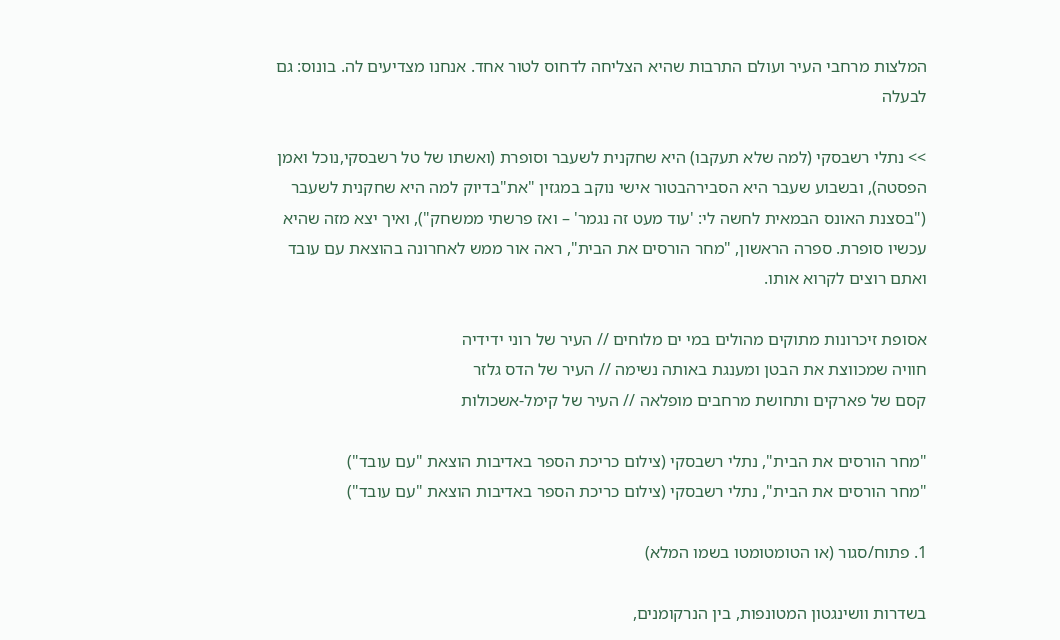המלצות מרחבי העיר ועולם התרבות שהיא הצליחה לדחוס לטור אחד. אנחנו מצדיעים לה. בונוס: גם לבעלה

>> נתלי רשבסקי (למה שלא תעקבו) היא שחקנית לשעבר וסופרת (ואשתו של טל רשבסקי,נוכל ואמן הפסטה), ובשבוע שעבר היא הסבירהבטור אישי נוקב במגזין "את"בדיוק למה היא שחקנית לשעבר ("בסצנת האונס הבמאית לחשה לי: 'עוד מעט זה נגמר' – ואז פרשתי ממשחק"), ואיך יצא מזה שהיא עכשיו סופרת. ספרה הראשון, "מחר הורסים את הבית", ראה אור ממש לאחרונה בהוצאת עם עובד ואתם רוצים לקרוא אותו.

אסופת זיכרונות מתוקים מהולים במי ים מלוחים // העיר של רוני ידידיה
חוויה שמכווצת את הבטן ומענגת באותה נשימה // העיר של הדס גלזר
קסם של פארקים ותחושת מרחבים מופלאה // העיר של קימל-אשכולות

"מחר הורסים את הבית", נתלי רשבסקי (צילום כריכת הספר באדיבות הוצאת "עם עובד")
"מחר הורסים את הבית", נתלי רשבסקי (צילום כריכת הספר באדיבות הוצאת "עם עובד")

1. פתוח/סגור (או הטומטומטו בשמו המלא)

בשדרות וושינגטון המטונפות, בין הנרקומנים,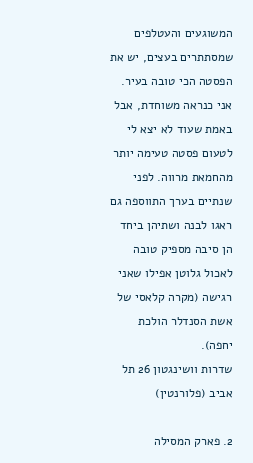המשוגעים והעטלפים שמסתתרים בעצים, יש את הפסטה הכי טובה בעיר. אני כנראה משוחדת, אבל באמת שעוד לא יצא לי לטעום פסטה טעימה יותר מהחמאת מרווה. לפני שנתיים בערך התווספה גם ראגו לבנה ושתיהן ביחד הן סיבה מספיק טובה לאכול גלוטן אפילו שאני רגישה (מקרה קלאסי של אשת הסנדלר הולכת יחפה).
שדרות וושינגטון 26 תל אביב (פלורנטין)

2. פארק המסילה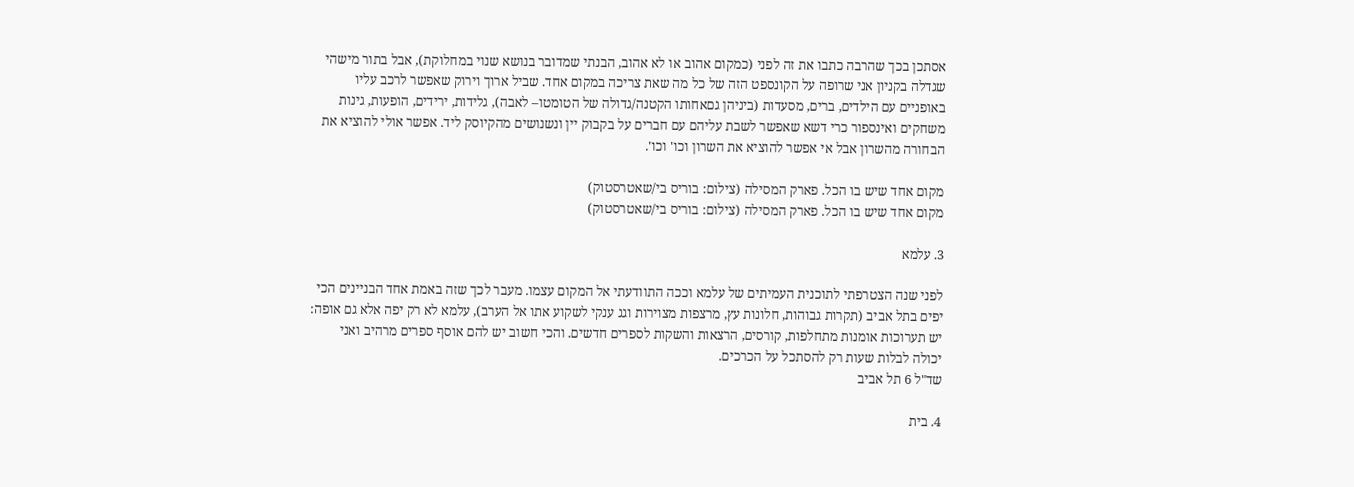אסתכן בכך שהרבה כתבו את זה לפני (כמקום אהוב או לא אהוב, הבנתי שמדובר בנושא שנוי במחלוקת), אבל בתור מישהי שגדלה בקניון אני שרופה על הקונספט הזה של כל מה שאת צריכה במקום אחד. שביל ארוך וירוק שאפשר לרכב עליו באופניים עם הילדים, ברים, מסעדות (ביניהן גםאחותו הקטנה/גדולה של הטומטו– לאבה), גלידות, ירידים, הופעות, גינות משחקים ואינספור כרי דשא שאפשר לשבת עליהם עם חברים על בקבוק יין ונשנושים מהקיוסק ליד. אפשר אולי להוציא את הבחורה מהשרון אבל אי אפשר להוציא את השרון וכו' וכו'.

מקום אחד שיש בו הכל. פארק המסילה (צילום: בוריס בי/שאטרסטוק)
מקום אחד שיש בו הכל. פארק המסילה (צילום: בוריס בי/שאטרסטוק)

3. עלמא

לפני שנה הצטרפתי לתוכנית העמיתים של עלמא וככה התוודעתי אל המקום עצמו. מעבר לכך שזה באמת אחד הבניינים הכי יפים בתל אביב (תקרות גבוהות, חלונות עץ, מרצפות מצוירות וגג ענקי לשקוע אתו אל הערב), עלמא לא רק יפה אלא גם אופה: יש תערוכות אומנות מתחלפות, קורסים, הרצאות והשקות לספרים חדשים. והכי חשוב יש להם אוסף ספרים מרהיב ואני יכולה לבלות שעות רק להסתכל על הכרכים.
שד"ל 6 תל אביב

4. בית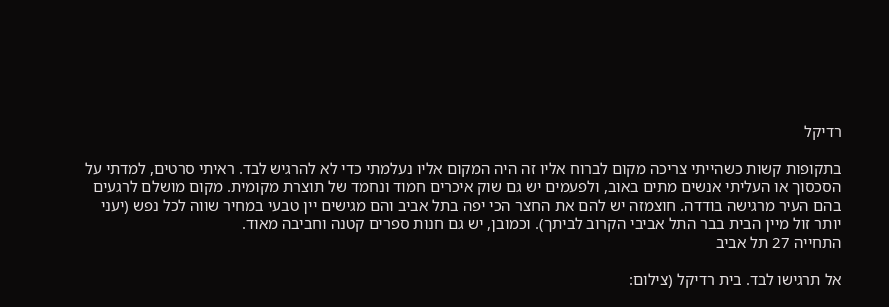רדיקל

בתקופות קשות כשהייתי צריכה מקום לברוח אליו זה היה המקום אליו נעלמתי כדי לא להרגיש לבד. ראיתי סרטים, למדתי על הסכסוך או העליתי אנשים מתים באוב, ולפעמים יש גם שוק איכרים חמוד ונחמד של תוצרת מקומית. מקום מושלם לרגעים בהם העיר מרגישה בודדה. חוצמזה יש להם את החצר הכי יפה בתל אביב והם מגישים יין טבעי במחיר שווה לכל נפש (יעני יותר זול מיין הבית בבר התל אביבי הקרוב לביתך). וכמובן, יש גם חנות ספרים קטנה וחביבה מאוד.
התחייה 27 תל אביב

אל תרגישו לבד. בית רדיקל (צילום: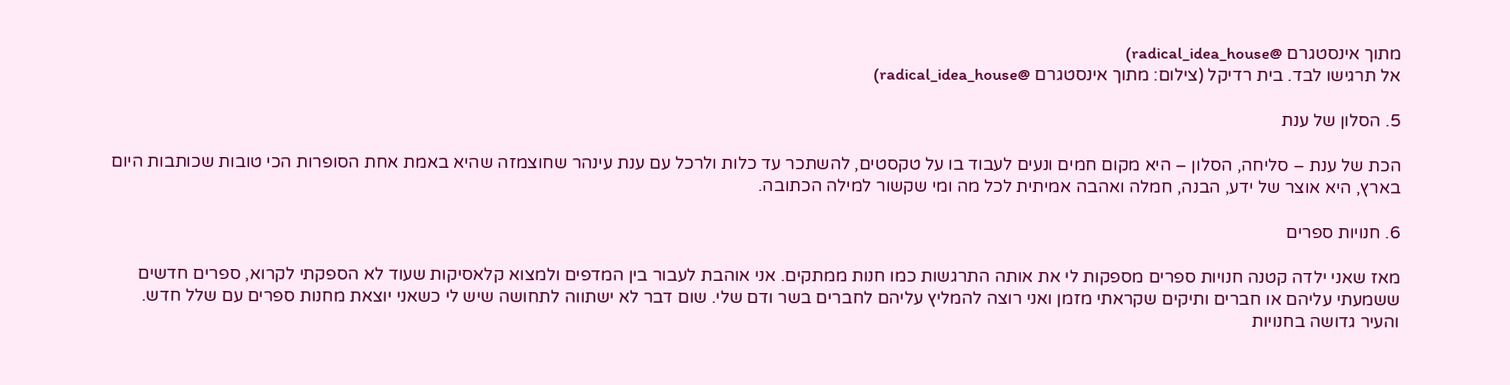מתוך אינסטגרם @radical_idea_house)
אל תרגישו לבד. בית רדיקל (צילום: מתוך אינסטגרם @radical_idea_house)

5. הסלון של ענת

הכת של ענת – סליחה, הסלון – היא מקום חמים ונעים לעבוד בו על טקסטים, להשתכר עד כלות ולרכל עם ענת עינהר שחוצמזה שהיא באמת אחת הסופרות הכי טובות שכותבות היום בארץ, היא אוצר של ידע, הבנה, חמלה ואהבה אמיתית לכל מה ומי שקשור למילה הכתובה.

6. חנויות ספרים

מאז שאני ילדה קטנה חנויות ספרים מספקות לי את אותה התרגשות כמו חנות ממתקים. אני אוהבת לעבור בין המדפים ולמצוא קלאסיקות שעוד לא הספקתי לקרוא, ספרים חדשים ששמעתי עליהם או חברים ותיקים שקראתי מזמן ואני רוצה להמליץ עליהם לחברים בשר ודם שלי. שום דבר לא ישתווה לתחושה שיש לי כשאני יוצאת מחנות ספרים עם שלל חדש. והעיר גדושה בחנויות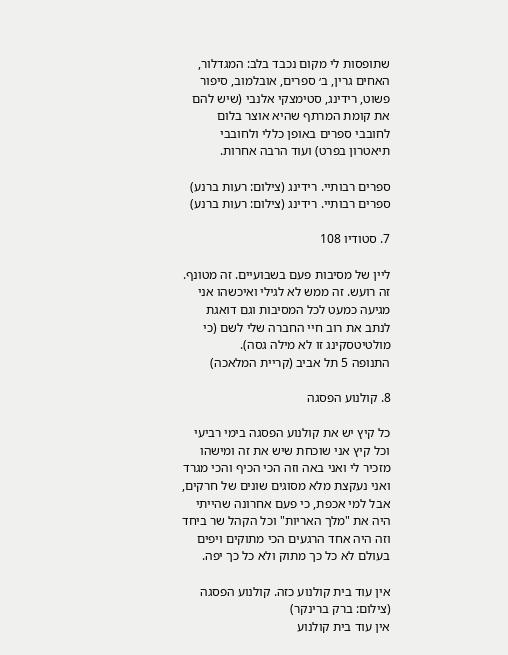שתופסות לי מקום נכבד בלב: המגדלור, האחים גרין, ב׳ ספרים, אובלמוב, סיפור פשוט, רידינג, סטימצקי אלנבי (שיש להם את קומת המרתף שהיא אוצר בלום לחובבי ספרים באופן כללי ולחובבי תיאטרון בפרט) ועוד הרבה אחרות.

ספרים רבותיי. רידינג (צילום: רעות ברנע)
ספרים רבותיי. רידינג (צילום: רעות ברנע)

7. סטודיו 108

ליין של מסיבות פעם בשבועיים. זה מטונף. זה רועש. זה ממש לא לגילי ואיכשהו אני מגיעה כמעט לכל המסיבות וגם דואגת לנתב את רוב חיי החברה שלי לשם (כי מולטיטסקינג זו לא מילה גסה).
התנופה 5 תל אביב (קריית המלאכה)

8. קולנוע הפסגה

כל קיץ יש את קולנוע הפסגה בימי רביעי וכל קיץ אני שוכחת שיש את זה ומישהו מזכיר לי ואני באה וזה הכי הכיף והכי מגרד ואני נעקצת מלא מסוגים שונים של חרקים, אבל למי אכפת, כי פעם אחרונה שהייתי היה את "מלך האריות" וכל הקהל שר ביחד וזה היה אחד הרגעים הכי מתוקים ויפים בעולם לא כל כך מתוק ולא כל כך יפה.

אין עוד בית קולנוע כזה. קולנוע הפסגה (צילום: ברק ברינקר)
אין עוד בית קולנוע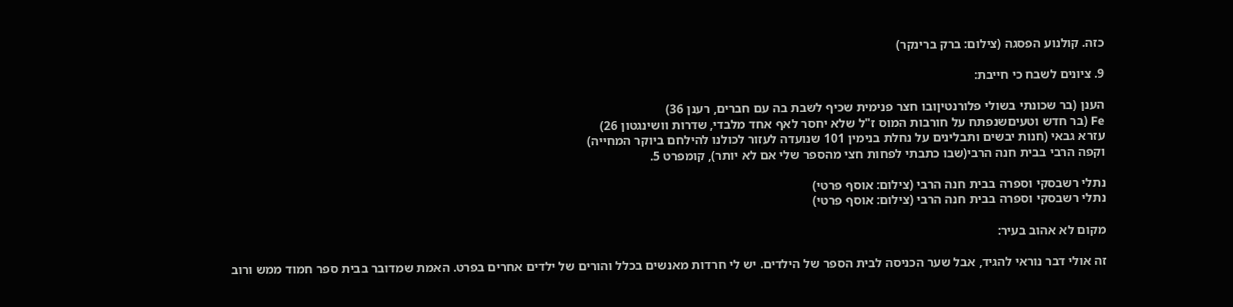כזה. קולנוע הפסגה (צילום: ברק ברינקר)

9. ציונים לשבח כי חייבת:

הענן (בר שכונתי בשולי פלורנטיןובו חצר פנימית שכיף לשבת בה עם חברים, רענן 36)
Fe (בר חדש וטעיםשנפתח על חורבות המוס ז"ל שלא יחסר לאף אחד מלבדי, שדרות וושינגטון 26)
עזרא גבאי (חנות יבשים ותבלינים על נחלת בנימין 101 שנועדה לעזור לכולנו להילחם ביוקר המחייה)
וקפה הרבי בבית חנה הרבי(שבו כתבתי לפחות חצי מהספר שלי אם לא יותר), קומפרט 5.

נתלי רשבסקי וספרה בבית חנה הרבי (צילום: אוסף פרטי)
נתלי רשבסקי וספרה בבית חנה הרבי (צילום: אוסף פרטי)

מקום לא אהוב בעיר:

זה אולי דבר נוראי להגיד, אבל שער הכניסה לבית הספר של הילדים. יש לי חרדות מאנשים בכלל והורים של ילדים אחרים בפרט. האמת שמדובר בבית ספר חמוד ממש ורוב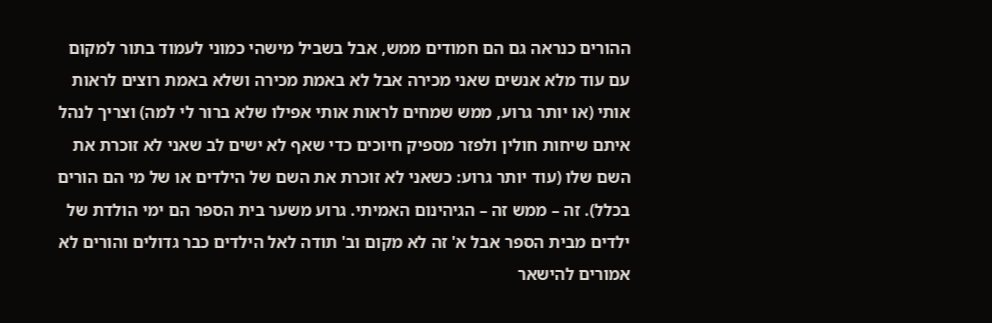ההורים כנראה גם הם חמודים ממש, אבל בשביל מישהי כמוני לעמוד בתור למקום עם עוד מלא אנשים שאני מכירה אבל לא באמת מכירה ושלא באמת רוצים לראות אותי (או יותר גרוע, ממש שמחים לראות אותי אפילו שלא ברור לי למה) וצריך לנהל איתם שיחות חולין ולפזר מספיק חיוכים כדי שאף לא ישים לב שאני לא זוכרת את השם שלו (עוד יותר גרוע: כשאני לא זוכרת את השם של הילדים או של מי הם הורים בכלל). זה – ממש זה – הגיהינום האמיתי. גרוע משער בית הספר הם ימי הולדת של ילדים מבית הספר אבל א' זה לא מקום וב' תודה לאל הילדים כבר גדולים והורים לא אמורים להישאר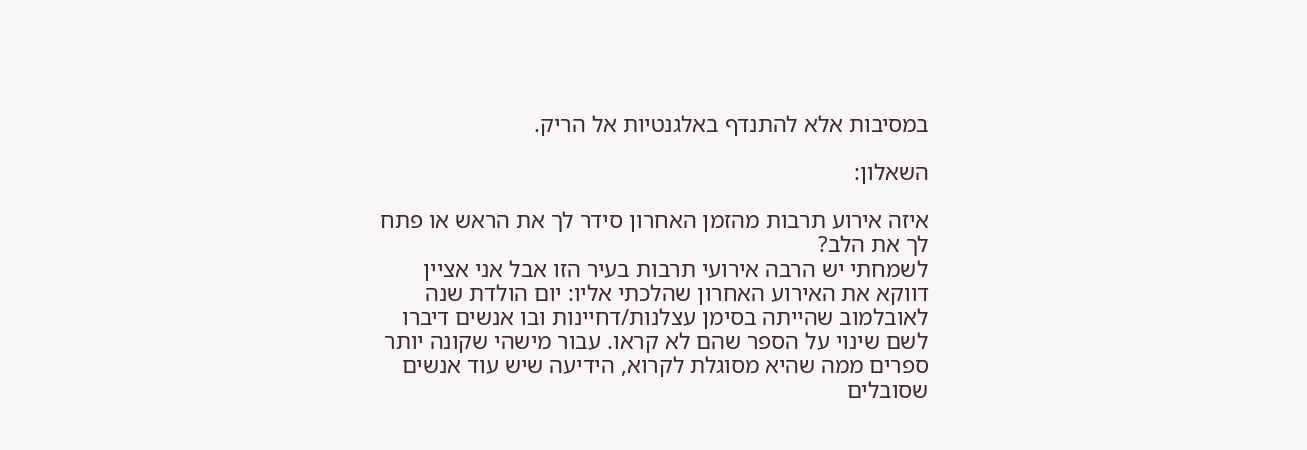במסיבות אלא להתנדף באלגנטיות אל הריק.

השאלון:

איזה אירוע תרבות מהזמן האחרון סידר לך את הראש או פתח לך את הלב?
לשמחתי יש הרבה אירועי תרבות בעיר הזו אבל אני אציין דווקא את האירוע האחרון שהלכתי אליו: יום הולדת שנה לאובלמוב שהייתה בסימן עצלנות/דחיינות ובו אנשים דיברו לשם שינוי על הספר שהם לא קראו. עבור מישהי שקונה יותר ספרים ממה שהיא מסוגלת לקרוא, הידיעה שיש עוד אנשים שסובלים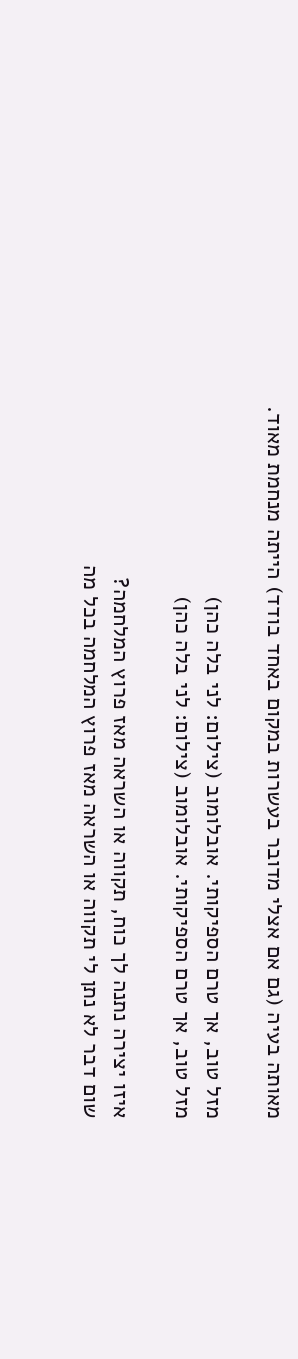מאותה בעיה (גם אם אצלי מדובר בעשרות במקום באחד בודד) הייתה מנחמת מאוד.

מזל טוב, אך טרם הספיקותי. אובלומוב (צילום: לני בלה כהן)
מזל טוב, אך טרם הספיקותי. אובלומוב (צילום: לני בלה כהן)

איזו יצירה נתנה לך כוח, תקווה או השראה מאז פרוץ המלחמה?
שום דבר לא נתן לי תקווה או השראה מאז פרוץ המלחמה בכל מה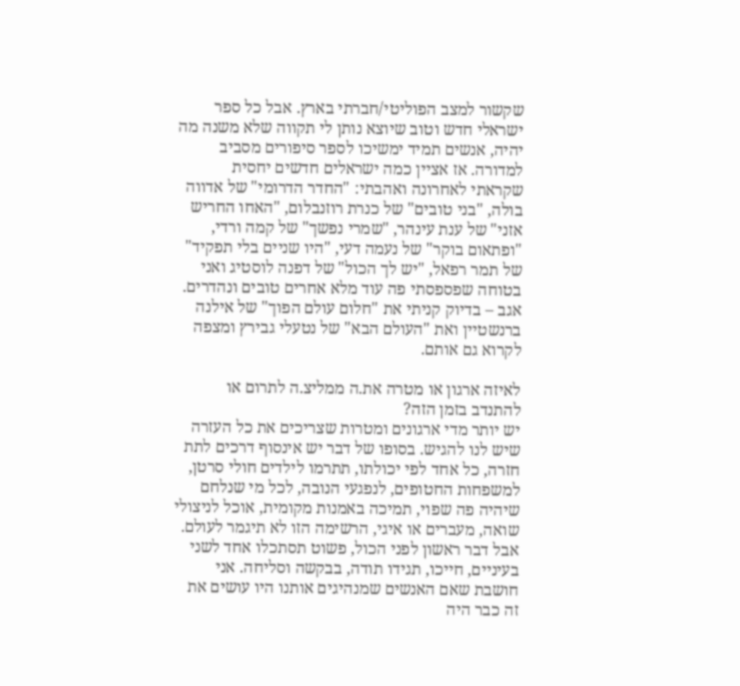שקשור למצב הפוליטי/חברתי בארץ. אבל כל ספר ישראלי חדש וטוב שיוצא נותן לי תקווה שלא משנה מה יהיה, אנשים תמיד ימשיכו לספר סיפורים מסביב למדורה. אז אציין כמה ישראלים חדשים יחסית שקראתי לאחרונה ואהבתי: "החדר הדרומי" של אדווה בולה, "בני טובים" של כנרת רוזנבלום, "האחו החריש אזני" של ענת עינהר, "שמרי נפשך" של קמה ורדי, "ופתאום בוקר" של נעמה דעי, "היו שניים בלי תפקיד" של תמר רפאל, "יש לך הכול" של דפנה לוסטיג ואני בטוחה שפספסתי פה עוד מלא אחרים טובים ונהדרים. אגב – בדיוק קניתי את "חלום עולם הפוך" של אילנה ברנשטיין ואת "העולם הבא" של נטעלי גבירץ ומצפה לקרוא גם אותם.

לאיזה ארגון או מטרה את.ה ממליצ.ה לתרום או להתנדב בזמן הזה?
יש יותר מדי ארגונים ומטרות שצריכים את כל העזרה שיש לנו להגיש. בסופו של דבר יש אינסוף דרכים לתת חזרה, כל אחד לפי יכולתו, תתרמו לילדים חולי סרטן, למשפחות החטופים, לנפגעי הנובה, לכל מי שנלחם שיהיה פה שפוי, תמיכה באמנות מקומית, אוכל לניצולי שואה, מעברים או איגי, הרשימה הזו לא תיגמר לעולם. אבל דבר ראשון לפני הכול, פשוט תסתכלו אחד לשני בעיניים, חייכו, תגידו תודה, בבקשה וסליחה. אני חושבת שאם האנשים שמנהיגים אותנו היו עושים את זה כבר היה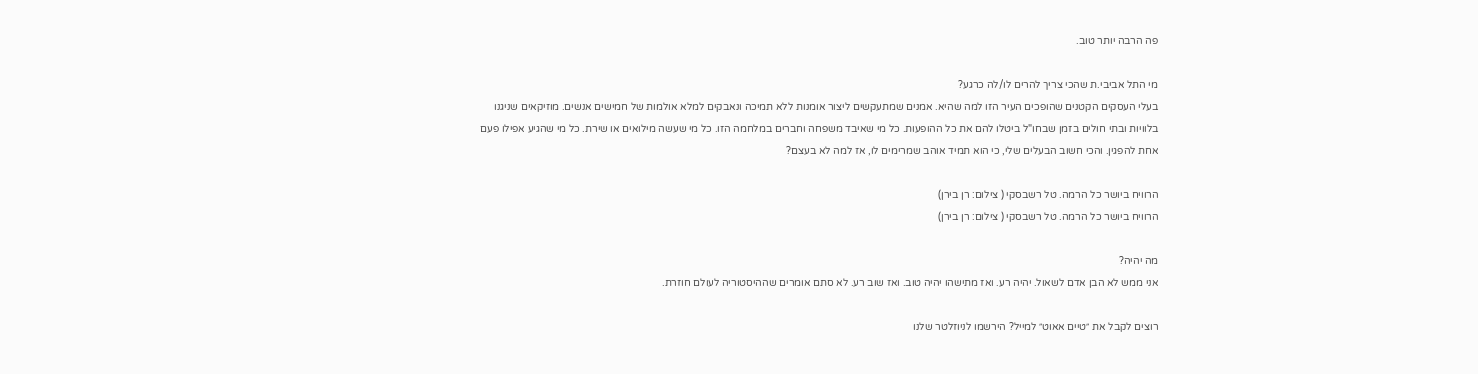פה הרבה יותר טוב.

מי התל אביבי.ת שהכי צריך להרים לו/לה כרגע?
בעלי העסקים הקטנים שהופכים העיר הזו למה שהיא. אמנים שמתעקשים ליצור אומנות ללא תמיכה ונאבקים למלא אולמות של חמישים אנשים. מוזיקאים שניגנו בלוויות ובתי חולים בזמן שבחו"ל ביטלו להם את כל ההופעות. כל מי שאיבד משפחה וחברים במלחמה הזו. כל מי שעשה מילואים או שירת. כל מי שהגיע אפילו פעם אחת להפגין. והכי חשוב הבעלים שלי, כי הוא תמיד אוהב שמרימים לו, אז למה לא בעצם?

הרוויח ביושר כל הרמה. טל רשבסקי ( צילום: רן בירן)
הרוויח ביושר כל הרמה. טל רשבסקי ( צילום: רן בירן)

מה יהיה?
אני ממש לא הבן אדם לשאול. יהיה רע. ואז מתישהו יהיה טוב. ואז שוב רע. לא סתם אומרים שההיסטוריה לעולם חוזרת.

רוצים לקבל את ״טיים אאוט״ למייל? הירשמו לניוזלטר שלנו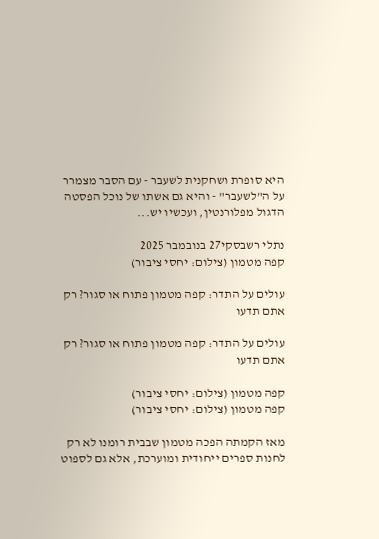היא סופרת ושחקנית לשעבר - עם הסבר מצמרר על ה"לשעבר" - והיא גם אשתו של נוכל הפסטה הדגול מפלורנטין, ועכשיו יש...

נתלי רשבסקי27 בנובמבר 2025
קפה מטמון (צילום: יחסי ציבור)

עולים על התדר: קפה מטמון פתוח או סגור? רק אתם תדעו

עולים על התדר: קפה מטמון פתוח או סגור? רק אתם תדעו

קפה מטמון (צילום: יחסי ציבור)
קפה מטמון (צילום: יחסי ציבור)

מאז הקמתה הפכה מטמון שבבית רומנו לא רק לחנות ספרים ייחודית ומוערכת, אלא גם לספוט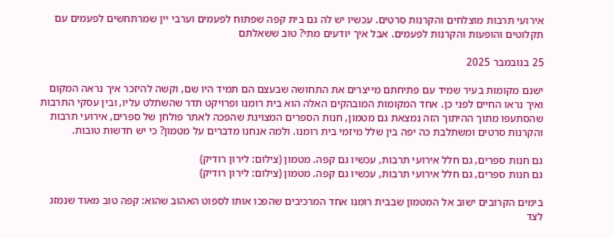אירועי תרבות מוצלחים והקרנות סרטים. עכשיו יש לה גם בית קפה שפתוח לפעמים וערבי יין שמרתחשים לפעמים עם תקלוטים והופעות והקרנות לפעמים. אבל איך יודעים מתי? טוב ששאלתם

25 בנובמבר 2025

ישנם מקומות בעיר שמיד עם פתיחתם מייצרים את התחושה שבעצם הם תמיד היו שם, וקשה להיזכר איך נראה המקום ואיך נראו החיים לפני כן. אחד המקומות המובהקים האלה הוא בית רומנו ופרויקט תדר שהשתלט עליו, ובין עסקי התרבות שהסתעפו מתוך ההיתוך הזה נמצאת גם מטמון, חנות הספרים המצוינת שהפכה לאתר פולחן של ספרים, אירועי תרבות והקרנות סרטים ומשתלבת כה יפה בין שלל מיזמי בית רומנו. ולמה אנחנו מדברים על מטמון? כי יש חדשות טובות.

גם חנות ספרים, גם חלל אירועי תרבות, עכשיו גם קפה. מטמון (צילום: לירון רודיק)
גם חנות ספרים, גם חלל אירועי תרבות, עכשיו גם קפה. מטמון (צילום: לירון רודיק)

בימים הקרובים ישוב אל המטמון שבבית רומנו אחד המרכיבים שהפכו אותו לספוט האהוב שהוא: קפה טוב מאוד שנמזג לצד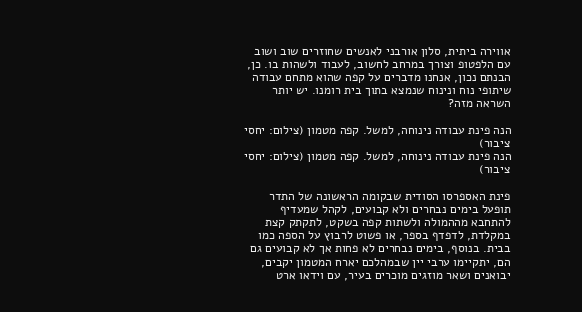אווירה ביתית, סלון אורבני לאנשים שחוזרים שוב ושוב עם הלפטופ וצורך במרחב לחשוב, לעבוד ולשהות בו. כן, הבנתם נכון, אנחנו מדברים על קפה שהוא מתחם עבודה שיתופי נוח ונינוח שנמצא בתוך בית רומנו. יש יותר השראה מזה?

הנה פינת עבודה נינוחה, למשל. קפה מטמון (צילום: יחסי ציבור)
הנה פינת עבודה נינוחה, למשל. קפה מטמון (צילום: יחסי ציבור)

פינת האספרסו הסודית שבקומה הראשונה של התדר תופעל בימים נבחרים ולא קבועים, לקהל שמעדיף להתחבא מההמולה ולשתות קפה בשקט, לתקתק קצת במקלדת, לדפדף בספר, או פשוט לרבוץ על הספה כמו בבית. בנוסף, בימים נבחרים לא פחות אך לא קבועים גם הם, יתקיימו ערבי יין שבמהלכם יארח המטמון יקבים, יבואנים ושאר מוזגים מוכרים בעיר, עם וידאו ארט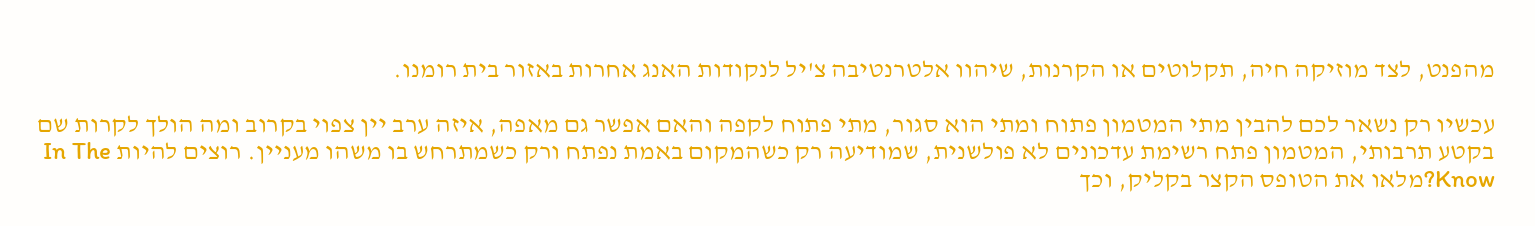מהפנט, לצד מוזיקה חיה, תקלוטים או הקרנות, שיהוו אלטרנטיבה צ'יל לנקודות האנג אחרות באזור בית רומנו.

עכשיו רק נשאר לכם להבין מתי המטמון פתוח ומתי הוא סגור, מתי פתוח לקפה והאם אפשר גם מאפה, איזה ערב יין צפוי בקרוב ומה הולך לקרות שם בקטע תרבותי, המטמון פתח רשימת עדכונים לא פולשנית, שמודיעה רק כשהמקום באמת נפתח ורק כשמתרחש בו משהו מעניין. רוצים להיות In The Know?מלאו את הטופס הקצר בקליק, וכך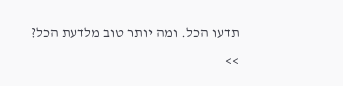תדעו הכל. ומה יותר טוב מלדעת הכל?
>>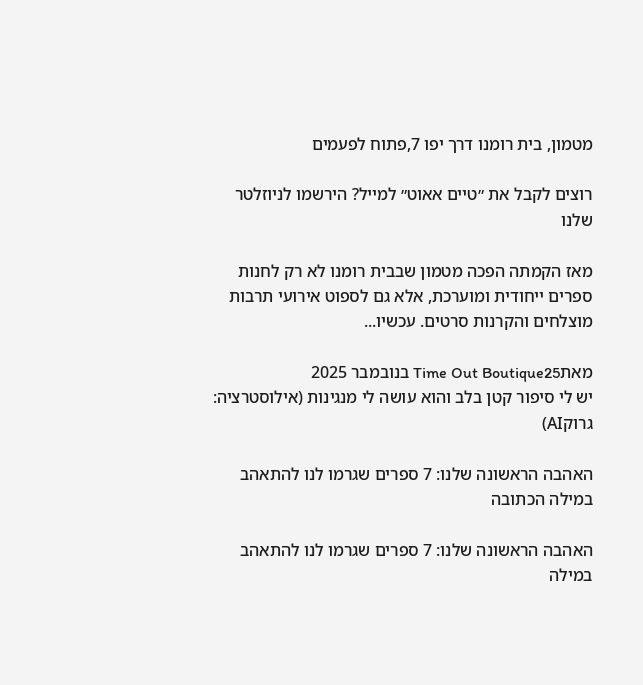מטמון, בית רומנו דרך יפו 7,פתוח לפעמים

רוצים לקבל את ״טיים אאוט״ למייל? הירשמו לניוזלטר שלנו

מאז הקמתה הפכה מטמון שבבית רומנו לא רק לחנות ספרים ייחודית ומוערכת, אלא גם לספוט אירועי תרבות מוצלחים והקרנות סרטים. עכשיו...

מאתTime Out Boutique25 בנובמבר 2025
יש לי סיפור קטן בלב והוא עושה לי מנגינות (אילוסטרציה: גרוקAI)

האהבה הראשונה שלנו: 7 ספרים שגרמו לנו להתאהב במילה הכתובה

האהבה הראשונה שלנו: 7 ספרים שגרמו לנו להתאהב במילה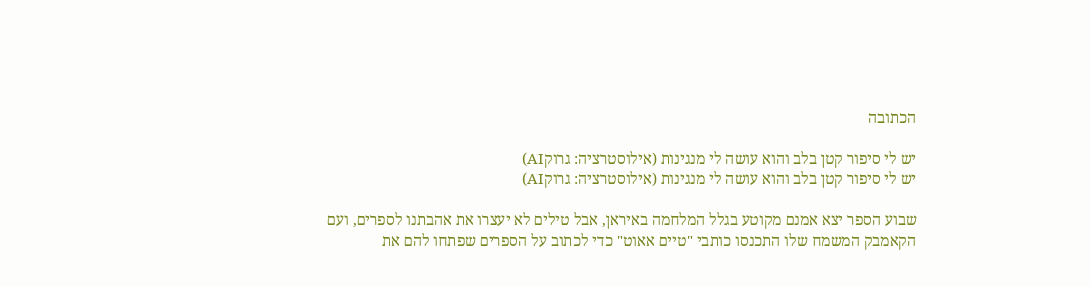הכתובה

יש לי סיפור קטן בלב והוא עושה לי מנגינות (אילוסטרציה: גרוקAI)
יש לי סיפור קטן בלב והוא עושה לי מנגינות (אילוסטרציה: גרוקAI)

שבוע הספר יצא אמנם מקוטע בגלל המלחמה באיראן, אבל טילים לא יעצרו את אהבתנו לספרים, ועם הקאמבק המשמח שלו התכנסו כותבי "טיים אאוט" כדי לכתוב על הספרים שפתחו להם את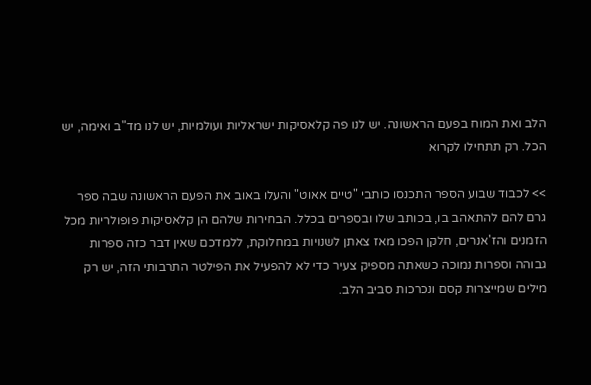הלב ואת המוח בפעם הראשונה. יש לנו פה קלאסיקות ישראליות ועולמיות, יש לנו מד"ב ואימה, יש הכל. רק תתחילו לקרוא

>> לכבוד שבוע הספר התכנסו כותבי "טיים אאוט" והעלו באוב את הפעם הראשונה שבה ספר גרם להם להתאהב בו, בכותב שלו ובספרים בכלל. הבחירות שלהם הן קלאסיקות פופולריות מכל הזמנים והז'אנרים, חלקן הפכו מאז צאתן לשנויות במחלוקת, ללמדכם שאין דבר כזה ספרות גבוהה וספרות נמוכה כשאתה מספיק צעיר כדי לא להפעיל את הפילטר התרבותי הזה, יש רק מילים שמייצרות קסם ונכרכות סביב הלב.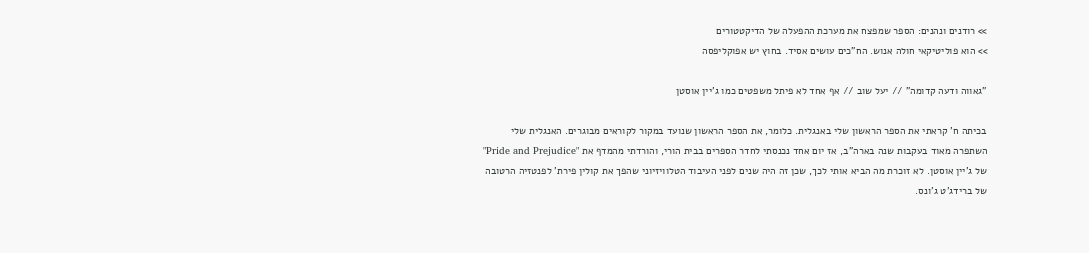>> רודנים ונהנים: הספר שמפצח את מערכת ההפעלה של הדיקטטורים
>> הוא פוליטיקאי חולה אנוש. הח"כים עושים אסיד. בחוץ יש אפוקליפסה

"גאווה ודעה קדומה" // יעל שוב // אף אחד לא פיתל משפטים כמו ג'יין אוסטן

בכיתה ח' קראתי את הספר הראשון שלי באנגלית. כלומר, את הספר הראשון שנועד במקור לקוראים מבוגרים. האנגלית שלי השתפרה מאוד בעקבות שנה בארה"ב, אז יום אחד נכנסתי לחדר הספרים בבית הורי, והורדתי מהמדף את "Pride and Prejudice" של ג'יין אוסטן. לא זוכרת מה הביא אותי לכך, שכן זה היה שנים לפני העיבוד הטלוויזיוני שהפך את קולין פירת' לפנטזיה הרטובה של ברידג'ט ג'ונס.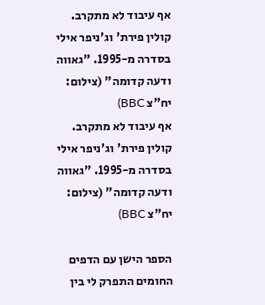אף עיבוד לא מתקרב. קולין פירת' וג'ניפר אילי בסדרה מ-1995. "גאווה ודעה קדומה" (צילום: יח"צ BBC)
אף עיבוד לא מתקרב. קולין פירת' וג'ניפר אילי בסדרה מ-1995. "גאווה ודעה קדומה" (צילום: יח"צ BBC)

הספר הישן עם הדפים החומים התפרק לי בין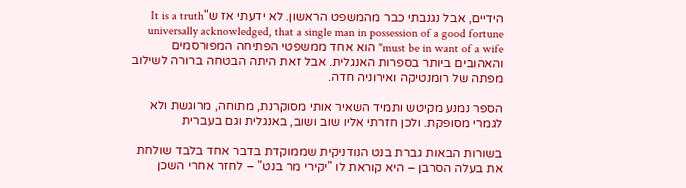הידיים, אבל נגנבתי כבר מהמשפט הראשון. לא ידעתי אז ש"It is a truth universally acknowledged, that a single man in possession of a good fortune must be in want of a wife" הוא אחד ממשפטי הפתיחה המפורסמים והאהובים ביותר בספרות האנגלית. אבל זאת היתה הבטחה ברורה לשילוב מפתה של רומנטיקה ואירוניה חדה.

הספר נמנע מקיטש ותמיד השאיר אותי מסוקרנת, מתוחה, מרוגשת ולא לגמרי מסופקת. ולכן חזרתי אליו שוב ושוב, באנגלית וגם בעברית

בשורות הבאות גברת בנט הנודניקית שממוקדת בדבר אחד בלבד שולחת את בעלה הסרבן – היא קוראת לו "יקירי מר בנט" – לחזר אחרי השכן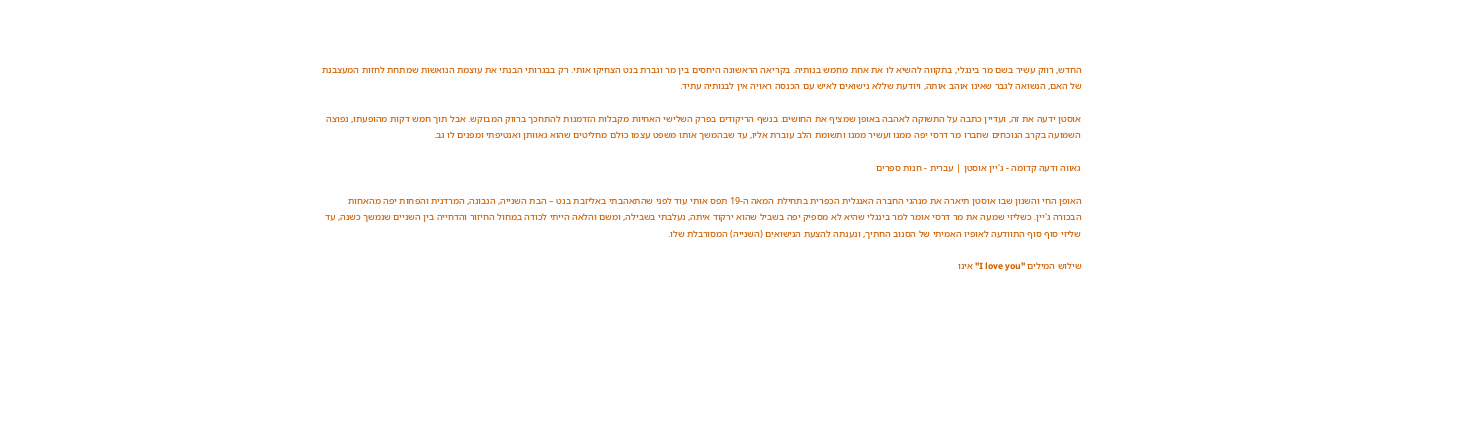החדש, רווק עשיר בשם מר בינגלי, בתקווה להשיא לו את אחת מחמש בנותיה. בקריאה הראשונה היחסים בין מר וגברת בנט הצחיקו אותי. רק בבגרותי הבנתי את עוצמת הנואשות שמתחת לחזות המעצבנת של האם, הנשואה לגבר שאינו אוהב אותה, ויודעת שללא נישואים לאיש עם הכנסה ראויה אין לבנותיה עתיד.

אוסטן ידעה את זה, ועדיין כתבה על התשוקה לאהבה באופן שמציף את החושים. בנשף הריקודים בפרק השלישי האחיות מקבלות הזדמנות להתחכך ברווק המבוקש. אבל תוך חמש דקות מהופעתו, נפוצה השמועה בקרב הנוכחים שחברו מר דרסי יפה ממנו ועשיר ממנו ותשומת הלב עוברת אליו, עד שבהמשך אותו משפט עצמו כולם מחליטים שהוא גאוותן ואנטיפתי ומפנים לו גב.

גאווה ודעה קדומה - ג'יין אוסטן | עברית - חנות ספרים

האופן החי והשנון שבו אוסטן תיארה את מנהגי החברה האנגלית הכפרית בתחילת המאה ה-19 תפס אותי עוד לפני שהתאהבתי באליזבת בנט – הבת השנייה, הנבונה, המרדנית והפחות יפה מהאחות הבכורה ג'יין. כשליזי שמעה את מר דרסי אומר למר בינגלי שהיא לא מספיק יפה בשביל שהוא ירקוד איתה, נעלבתי בשבילה, ומשם והלאה הייתי לכודה במחול החיזור והדחייה בין השניים שנמשך כשנה, עד שליזי סוף סוף התוודעה לאופיו האמיתי של הסנוב החתיך, ונענתה להצעת הנישואים (השנייה) המסורבלת שלו.

שילוש המילים "I love you" אינו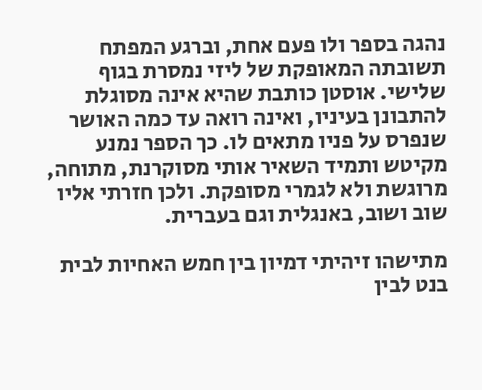נהגה בספר ולו פעם אחת, וברגע המפתח תשובתה המאופקת של ליזי נמסרת בגוף שלישי. אוסטן כותבת שהיא אינה מסוגלת להתבונן בעיניו, ואינה רואה עד כמה האושר שנפרס על פניו מתאים לו. כך הספר נמנע מקיטש ותמיד השאיר אותי מסוקרנת, מתוחה, מרוגשת ולא לגמרי מסופקת. ולכן חזרתי אליו שוב ושוב, באנגלית וגם בעברית.

מתישהו זיהיתי דמיון בין חמש האחיות לבית בנט לבין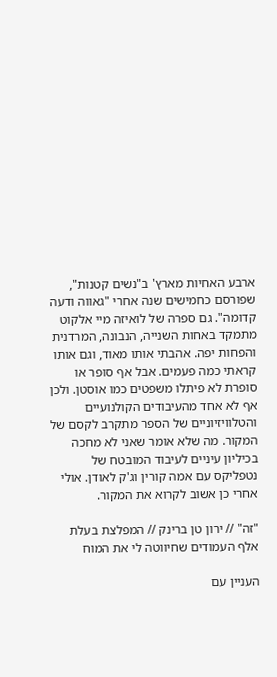ארבע האחיות מארץ' ב"נשים קטנות", שפורסם כחמישים שנה אחרי "גאווה ודעה קדומה". גם ספרה של לואיזה מיי אלקוט מתמקד באחות השנייה, הנבונה, המרדנית והפחות יפה. אהבתי אותו מאוד, וגם אותו קראתי כמה פעמים. אבל אף סופר או סופרת לא פיתלו משפטים כמו אוסטן. ולכן אף לא אחד מהעיבודים הקולנועיים והטלוויזיוניים של הספר מתקרב לקסם של המקור. מה שלא אומר שאני לא מחכה בכיליון עיניים לעיבוד המובטח של נטפליקס עם אמה קורין וג'ק לאודן. אולי אחרי כן אשוב לקרוא את המקור.

"זה" // ירון טן ברינק // המפלצת בעלת אלף העמודים שחיווטה לי את המוח

העניין עם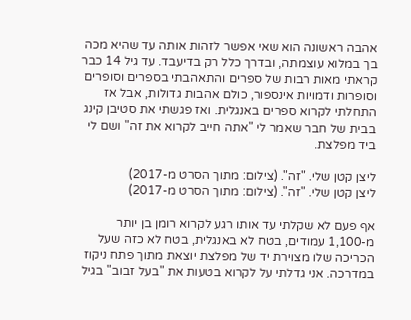אהבה ראשונה הוא שאי אפשר לזהות אותה עד שהיא מכה בך במלוא עוצמתה, ובדרך כלל רק בדיעבד. עד גיל 14 כבר קראתי מאות רבות של ספרים והתאהבתי בספרים וסופרים וסופרות ודמויות אינספור, כולם אהבות גדולות, אבל אז התחלתי לקרוא ספרים באנגלית. ואז פגשתי את סטיבן קינג בבית של חבר שאמר לי "אתה חייב לקרוא את זה" ושם לי ביד מפלצת.

ליצן קטן שלי. "זה". (צילום: מתוך הסרט מ-2017)
ליצן קטן שלי. "זה". (צילום: מתוך הסרט מ-2017)

אף פעם לא שקלתי עד אותו רגע לקרוא רומן בן יותר מ-1,100 עמודים, בטח לא באנגלית, בטח לא כזה שעל הכריכה שלו מצוירת יד של מפלצת יוצאת מתוך פתח ניקוז במדרכה. אני גדלתי על לקרוא בטעות את "בעל זבוב" בגיל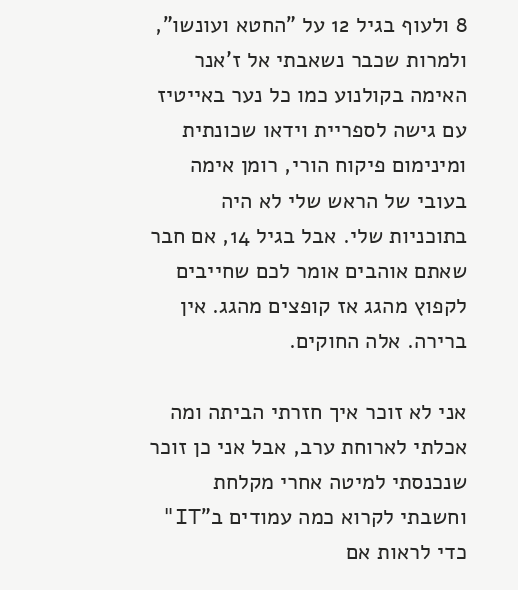8 ולעוף בגיל 12 על "החטא ועונשו", ולמרות שכבר נשאבתי אל ז'אנר האימה בקולנוע כמו כל נער באייטיז עם גישה לספריית וידאו שכונתית ומינימום פיקוח הורי, רומן אימה בעובי של הראש שלי לא היה בתוכניות שלי. אבל בגיל 14, אם חבר שאתם אוהבים אומר לכם שחייבים לקפוץ מהגג אז קופצים מהגג. אין ברירה. אלה החוקים.

אני לא זוכר איך חזרתי הביתה ומה אכלתי לארוחת ערב, אבל אני כן זוכר שנכנסתי למיטה אחרי מקלחת וחשבתי לקרוא כמה עמודים ב"IT" כדי לראות אם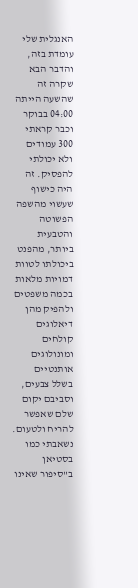האנגלית שלי עומדת בזה, והדבר הבא שקרה זה שהשעה הייתה 04:00 בבוקר וכבר קראתי 300 עמודים ולא יכולתי להפסיק. זה היה כישוף שעשוי מהשפה הפשוטה והטבעית ביותר, מהפנט ביכולתו לטוות דמויות מלאות בכמה משפטים ולהפיק מהן דיאלוגים קולחים ומונולוגים אותנטיים בשלל צבעים, וסביבם יקום שלם שאפשר להריח ולטעום. נשאבתי כמו בסטיאן ב"סיפור שאינו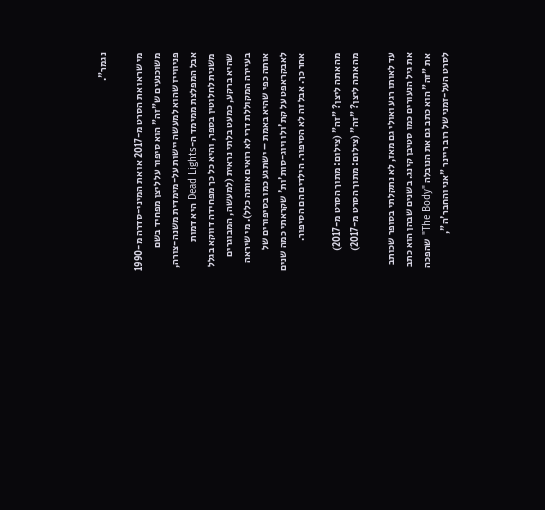נגמר".

מי שראו את הסרט מ-2017 או את המיני-סדרה מ-1990 משוכנעים ש"זה" הוא סיפור על ליצן מפחיד בשם פניווייז שהוא למעשה יישות על-מימדית משנה-צורה, אבל המפלצת ממימד ה-Dead Lights היא דמות משנית לחלוטין בספר, והיא כל כך מפחידה דווקא בגלל שהיא ברקע, כמעט בלתי נראית (למעשה, המבוגרים בעיירה המקוללת דרי לא רואים אותה כלל). מי שיראה אותה כפי שהיא באמת – ישתגע כמו בסיפורים של לאבקראפט על קת'ולו ויוג-סות'ות' שקראתי כמה שנים אחר כך. אבל זה לא הסיפור. הילדים הם הסיפור.

מה אתה ליצן? "זה" (צילום: מתוך הסרט מ-2017)
מה אתה ליצן? "זה" (צילום: מתוך הסרט מ-2017)

עד לאותו רגע ואולי גם מאז, לא נתקלתי בסופר שכותב את גיל הנעורים כמו סטיבן קינג. בשנים שבהן הוא כתב את "זה" הוא כתב גם את הנובלה "The Body" שהפכה לסרט העל-זמני של רוב ריינר "אני והחבר'ה",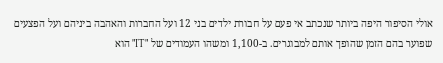אולי הסיפור היפה ביותר שנכתב אי פעם על חבורת ילדים בני 12 ועל החברות והאהבה ביניהם ועל הפצעים שפוער בהם הזמן שהופך אותם למבוגרים. ב-1,100 ומשהו העמודים של "IT" הוא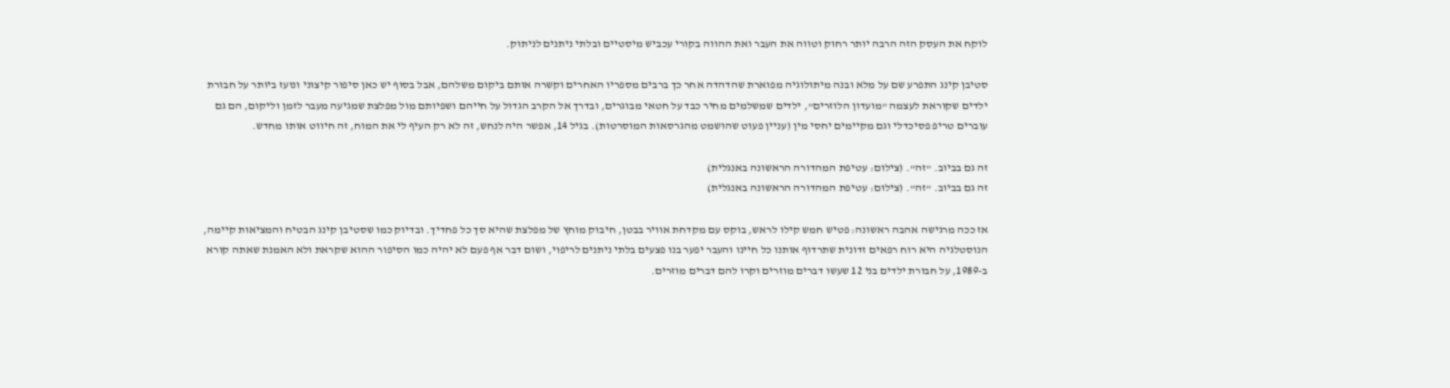לוקח את העסק הזה הרבה יותר רחוק וטווה את העבר ואת ההווה בקורי עכביש מיסטיים ובלתי ניתנים לניתוק.

סטיבן קינג התפרע שם על מלא ובנה מיתולוגיה מפוארת שהדהדה אחר כך ברבים מספריו האחרים וקשרה אותם ביקום משלהם, אבל בסוף יש כאן סיפור קיצוני ונועז ביותר על חבורת ילדים שקוראת לעצמה "מועדון הלוזרים", ילדים שמשלמים מחיר כבד על חטאי מבוגרים, ובדרך אל הקרב הגדול על חייהם ושפיותם מול מפלצת שמגיעה מעבר לזמן וליקום, הם גם עוברים טריפ פסיכדלי וגם מקיימים יחסי מין (עניין פעוט שהושמט מהגרסאות המוסרטות). בגיל 14, אפשר היה לנחש, זה לא רק העיף לי את המוח, זה חיווט אותו מחדש.

זה גם בביוב. "זה". (צילום: עטיפת המהדורה הראשונה באנגלית)
זה גם בביוב. "זה". (צילום: עטיפת המהדורה הראשונה באנגלית)

אז ככה מרגישה אהבה ראשונה: פטיש חמש קילו לראש, בוקס עם מקדחת אוויר בבטן, חיבוק מוחץ של מפלצת שהיא סך כל פחדיך. ובדיוק כמו שסטיבן קינג הבטיח והמציאות קיימה, הנוסטלגיה היא רוח רפאים זדונית שתרדוף אותנו כל חיינו והעבר יפער בנו פצעים בלתי ניתנים לריפוי, ושום דבר אף פעם לא יהיה כמו הסיפור ההוא שקראת ולא האמנת שאתה קורא ב-1989, על חבורת ילדים בני 12 שעשו דברים מוזרים וקרו להם דברים מוזרים.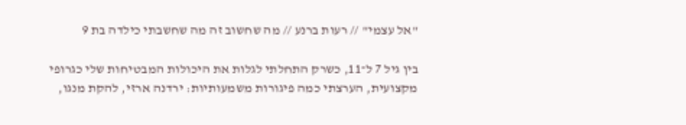"אל עצמי" // רעות ברנע // מה שחשוב זה מה שחשבתי כילדה בת 9

בין גיל 7 ל־11, כשרק התחלתי לגלות את היכולות המבטיחות שלי כגרופי מקצועית, הערצתי כמה פיגורות משמעותיות: ירדנה ארזי, להקת מנגו,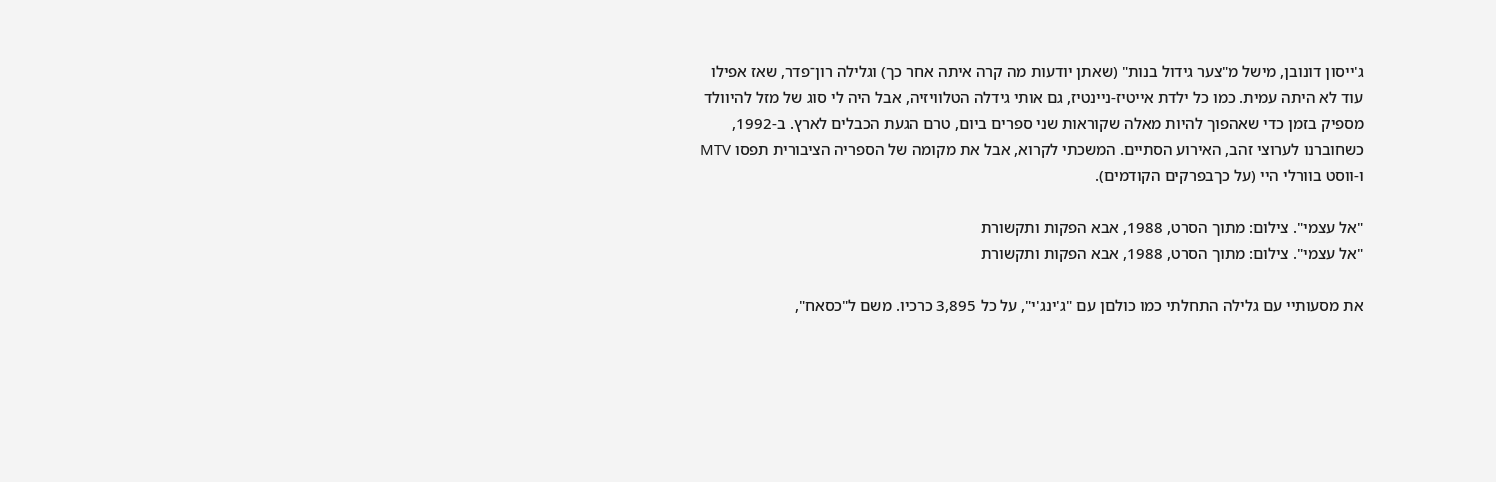ג'ייסון דונובן, מישל מ"צער גידול בנות" (שאתן יודעות מה קרה איתה אחר כך) וגלילה רון־פדר, שאז אפילו עוד לא היתה עמית. כמו כל ילדת אייטיז-ניינטיז, גם אותי גידלה הטלוויזיה, אבל היה לי סוג של מזל להיוולד מספיק בזמן כדי שאהפוך להיות מאלה שקוראות שני ספרים ביום, טרם הגעת הכבלים לארץ. ב-1992, כשחוברנו לערוצי זהב, האירוע הסתיים. המשכתי לקרוא, אבל את מקומה של הספריה הציבורית תפסו MTV ו-ווסט בוורלי היי (על כךבפרקים הקודמים).

"אל עצמי". צילום: מתוך הסרט, 1988, אבא הפקות ותקשורת
"אל עצמי". צילום: מתוך הסרט, 1988, אבא הפקות ותקשורת

את מסעותיי עם גלילה התחלתי כמו כולםן עם "ג'ינג'י", על כל 3,895 כרכיו. משם ל"כסאח",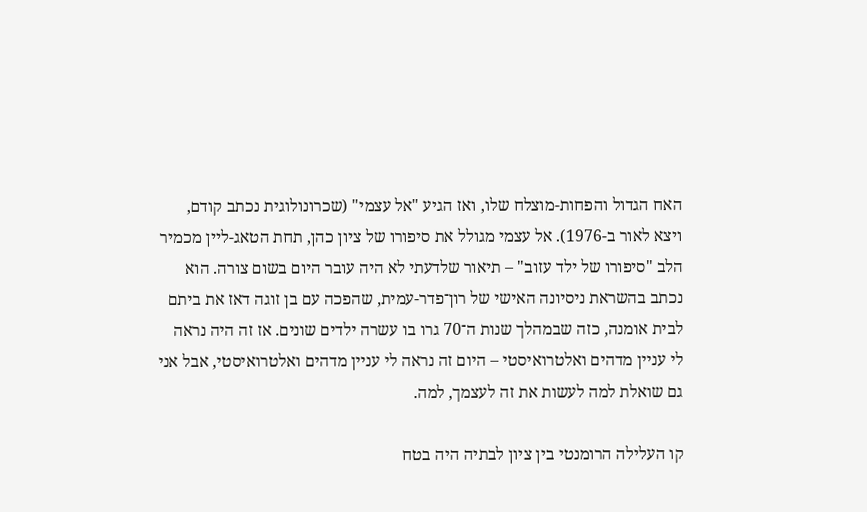האח הגדול והפחות-מוצלח שלו, ואז הגיע "אל עצמי" (שכרונולוגית נכתב קודם, ויצא לאור ב-1976). אל עצמי מגולל את סיפורו של ציון כהן, תחת הטאג-ליין מכמיר הלב "סיפורו של ילד עזוב" – תיאור שלדעתי לא היה עובר היום בשום צורה. הוא נכתב בהשראת ניסיונה האישי של רון־פדר-עמית, שהפכה עם בן זוגה דאז את ביתם לבית אומנה, כזה שבמהלך שנות ה־70 גרו בו עשרה ילדים שונים. אז זה היה נראה לי עניין מדהים ואלטרואיסטי – היום זה נראה לי עניין מדהים ואלטרואיסטי, אבל אני גם שואלת למה לעשות את זה לעצמך, למה.

קו העלילה הרומנטי בין ציון לבתיה היה בטח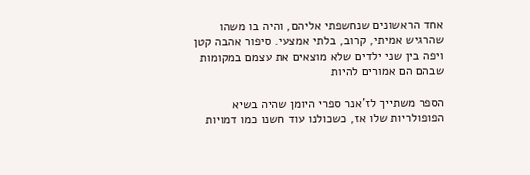אחד הראשונים שנחשפתי אליהם, והיה בו משהו שהרגיש אמיתי, קרוב, בלתי אמצעי. סיפור אהבה קטן ויפה בין שני ילדים שלא מוצאים את עצמם במקומות שבהם הם אמורים להיות

הספר משתייך לז'אנר ספרי היומן שהיה בשיא הפופולריות שלו אז, כשכולנו עוד חשנו כמו דמויות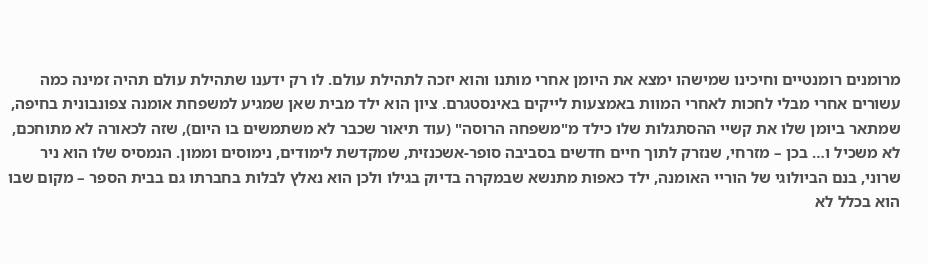מרומנים רומנטיים וחיכינו שמישהו ימצא את היומן אחרי מותנו והוא יזכה לתהילת עולם. לו רק ידענו שתהילת עולם תהיה זמינה כמה עשורים אחרי מבלי לחכות לאחרי המוות באמצעות לייקים באינסטגרם. ציון הוא ילד מבית שאן שמגיע למשפחת אומנה צפונבונית בחיפה, שמתאר ביומן שלו את קשיי ההסתגלות שלו כילד מ"משפחה הרוסה" (עוד תיאור שכבר לא משתמשים בו היום), שזה לכאורה לא מתוחכם, לא משכיל ו… בכן – מזרחי, שנזרק לתוך חיים חדשים בסביבה סופר-אשכנזית, שמקדשת לימודים, נימוסים וממון. הנמסיס שלו הוא ניר שרוני, בנם הביולוגי של הוריי האומנה, ילד כאפות מתנשא שבמקרה בדיוק בגילו ולכן הוא נאלץ לבלות בחברתו גם בבית הספר – מקום שבו הוא בכלל לא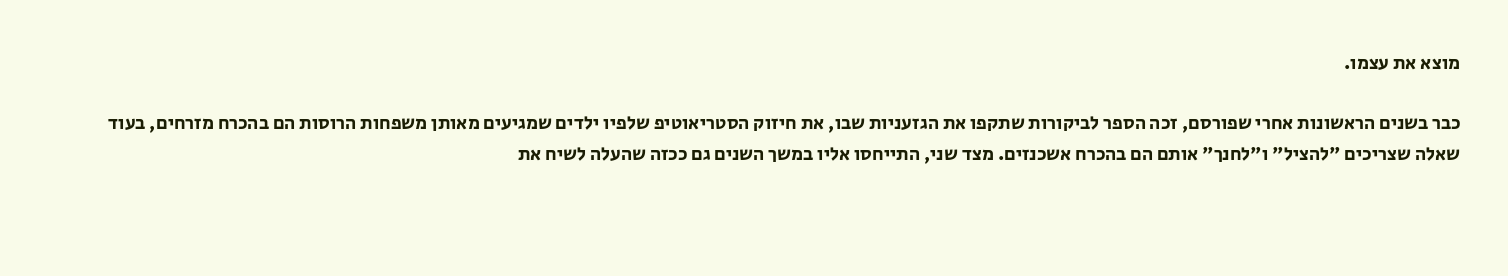מוצא את עצמו.

כבר בשנים הראשונות אחרי שפורסם, זכה הספר לביקורות שתקפו את הגזעניות שבו, את חיזוק הסטריאוטיפ שלפיו ילדים שמגיעים מאותן משפחות הרוסות הם בהכרח מזרחים, בעוד שאלה שצריכים "להציל" ו"לחנך" אותם הם בהכרח אשכנזים. מצד שני, התייחסו אליו במשך השנים גם ככזה שהעלה לשיח את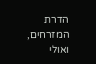הדרת המזרחים, ואולי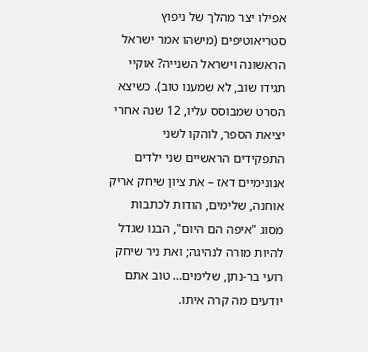אפילו יצר מהלך של ניפוץ סטריאוטיפים (מישהו אמר ישראל הראשונה וישראל השנייה? אוקיי תגידו שוב, לא שמענו טוב). כשיצא הסרט שמבוסס עליו, 12 שנה אחרי יציאת הספר, לוהקו לשני התפקידים הראשיים שני ילדים אנונימיים דאז – את ציון שיחק אריק אוחנה, שלימים, הודות לכתבות מסוג "איפה הם היום", הבנו שגדל להיות מורה לנהיגה; ואת ניר שיחק רועי בר-נתן, שלימים… טוב אתם יודעים מה קרה איתו.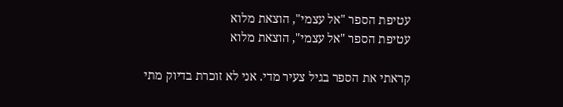עטיפת הספר "אל עצמי", הוצאת מלוא
עטיפת הספר "אל עצמי", הוצאת מלוא

קראתי את הספר בגיל צעיר מדי. אני לא זוכרת בדיוק מתי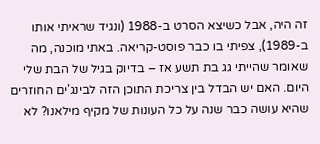זה היה, אבל כשיצא הסרט ב-1988 (ונגיד שראיתי אותו ב-1989), צפיתי בו כבר פוסט-קריאה. באתי מוכנה, מה שאומר שהייתי גג בת תשע אז – בדיוק בגיל של הבת שלי היום. האם יש הבדל בין צריכת התוכן הזה לבינג'ים החוזרים שהיא עושה כבר שנה על כל העונות של מקיף מילאנו? לא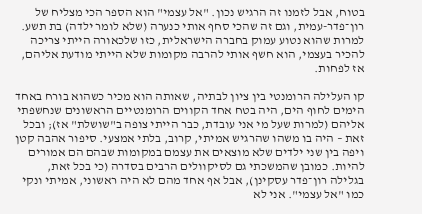בטוח, אבל לזמנו זה הרגיש נכון. "אל עצמי" הוא הספר הכי מצליח של רון־פדר-עמית, וגם זה שהכי סחף אותי כנערה (שלא לומר ילדה) בת תשע. למרות שהוא נטוע עמוק בחברה הישראלית, כזו שלכאורה הייתי צריכה להכיר בעצמי, הוא חשף אותי להרבה מקומות שלא הייתי מודעת אליהם, אז לפחות.

קו העלילה הרומנטי בין ציון לבתיה, שאותה הוא מכיר כשהוא בורח באחד הימים לחוף הים, היה בטח אחד הקווים הרומנטיים הראשונים שנחשפתי אליהם (למרות שעל מי אני עובדת, כבר הייתי צופה ב"שושלת" אז); ובכל זאת – היה בו משהו שהרגיש אמיתי, קרוב, בלתי אמצעי. סיפור אהבה קטן ויפה בין שני ילדים שלא מוצאים את עצמם במקומות שבהם הם אמורים להיות. כמובן שהמשכתי גם לסיקוולים הרבים בסדרה (כי בכל זאת, בגלילה רון־פדר עסקינן), אבל אף אחד מהם לא היה ראשוני, אמיתי ונקי כמו "אל עצמי". אני לא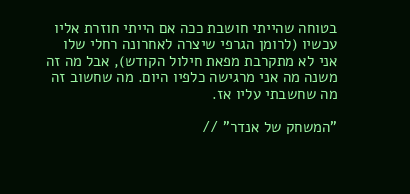בטוחה שהייתי חושבת ככה אם הייתי חוזרת אליו עכשיו (לרומן הגרפי שיצרה לאחרונה רחלי שלו אני לא מתקרבת מפאת חילול הקודש), אבל מה זה משנה מה אני מרגישה כלפיו היום. מה שחשוב זה מה שחשבתי עליו אז.

"המשחק של אנדר" //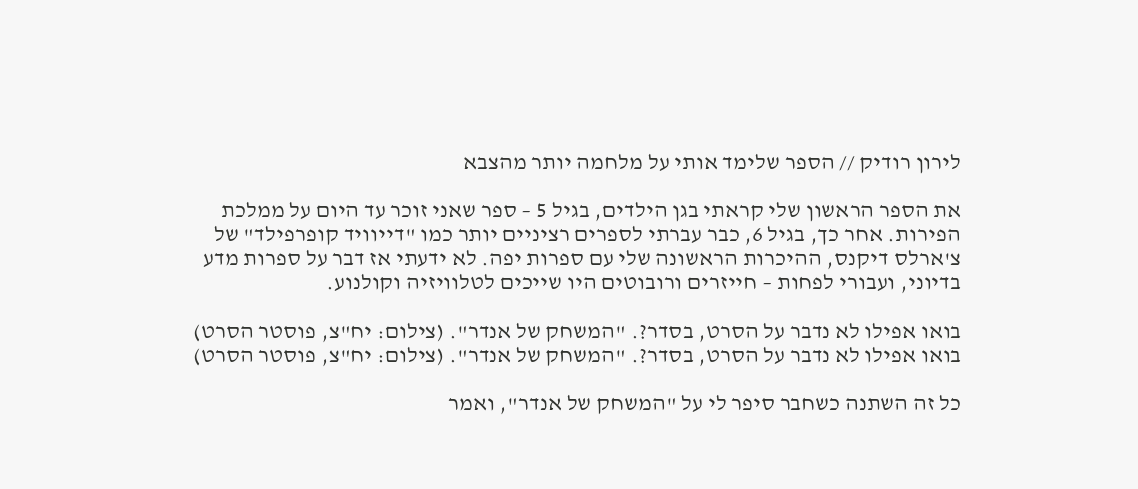לירון רודיק // הספר שלימד אותי על מלחמה יותר מהצבא

את הספר הראשון שלי קראתי בגן הילדים, בגיל 5 – ספר שאני זוכר עד היום על ממלכת הפירות. אחר כך, בגיל 6, כבר עברתי לספרים רציניים יותר כמו "דייוויד קופרפילד" של צ'ארלס דיקנס, ההיכרות הראשונה שלי עם ספרות יפה. לא ידעתי אז דבר על ספרות מדע בדיוני, ועבורי לפחות – חייזרים ורובוטים היו שייכים לטלוויזיה וקולנוע.

בואו אפילו לא נדבר על הסרט, בסדר?. "המשחק של אנדר". (צילום: יח"צ, פוסטר הסרט)
בואו אפילו לא נדבר על הסרט, בסדר?. "המשחק של אנדר". (צילום: יח"צ, פוסטר הסרט)

כל זה השתנה כשחבר סיפר לי על "המשחק של אנדר", ואמר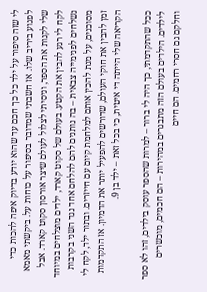לי שזה סיפור על ילד כל כך חכם עד שהוא יודע בדיוק איפה להכות כדי לפגוע ביריב שלו. אז חשבתי שמדובר בסיפור על כוחות על. ביקשתי מאמא שלי לקנות את הספר, וניסיתי לצלול לעולם שיצר אורסון סקוט קארד. אבל לקח לי רגע להבין את הקטע. בעולם של סקוט קארד, ילדים מוצלחים במיוחד נשלחים לפנימייה צבאית – בה נותנים להם להלחם אחד נגד השני בקרבות מסוכנים, על מנת להכין אותם למלחמת קיום עם חייזרים. ובתור ילד, לקח לי זמן להבין את חוקי העולם, שדורשים להפעיל יותר את הדמיון. אז התקדמות הקריאה שלי הייתה די איטית, כי בכל זאת – ילד בן 9.

ככל שהתקדמתי, כך היה לי ברור – למרות שהספר עוסק בילדים, זהו לא ספר לילדים. הילדים בעולם הזה מתבגרים במהירות – הם חכמים, מוכשרים וחלקם גם חסרי רחמים. הם חיים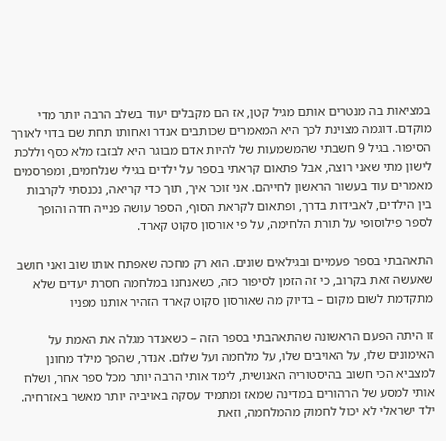במציאות בה מנטרים אותם מגיל קטן, אז הם מקבלים יעוד בשלב הרבה יותר מדי מוקדם. דוגמה מצוינת לכך היא המאמרים שכותבים אנדר ואחותו תחת שם בדוי לאורך הסיפור. בגיל 9 חשבתי שהמשמעות של להיות אדם מבוגר היא לבזבז מלא כסף וללכת לישון מתי שאני רוצה, אבל פתאום קראתי בספר על ילדים בגילי שנלחמים, ומפרסמים מאמרים עוד בעשור הראשון לחייהם. אני זוכר איך, תוך כדי קריאה, נכנסתי לקרבות בין הילדים, לאבידות בדרך, ופתאום לקראת הסוף, הספר עושה פנייה חדה והופך לספר פילוסופי על תורת הלחימה, על פי אורסון סקוט קארד.

התאהבתי בספר פעמיים ובגילאים שונים. הוא רק מחכה שאפתח אותו שוב ואני חושב שאעשה זאת בקרוב, כי זה הזמן לסיפור כזה, כשאנחנו במלחמה חסרת יעדים שלא מתקדמת לשום מקום – בדיוק מה שאורסון סקוט קארד הזהיר אותנו מפניו

זו היתה הפעם הראשונה שהתאהבתי בספר הזה – כשאנדר מגלה את האמת על האימונים שלו, על האויבים שלו, על מלחמה ועל שלום. אנדר, שהפך מילד מחונן למצביא הכי חשוב בהיסטוריה האנושית, לימד אותי הרבה יותר מכל ספר אחר, ושלח אותי למסע של הרהורים במדינה שמאז ומתמיד עסקה באויביה יותר מאשר באזרחיה. ילד ישראלי לא יכול לחמוק מהמלחמה, וזאת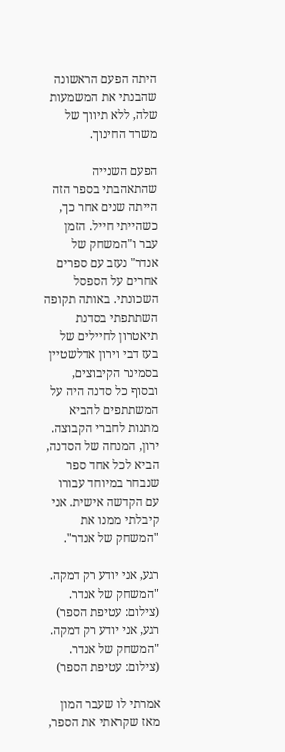היתה הפעם הראשונה שהבנתי את המשמעות שלה, ללא תיווך של משרד החינוך.

הפעם השנייה שהתאהבתי בספר הזה הייתה שנים אחר כך, כשהייתי חייל. הזמן עבר ו"המשחק של אנדר" נעזב עם ספרים אחרים על הספסל השכונתי. באותה תקופה השתתפתי בסדנת תיאטרון לחיילים של בעז דבי וירון אדלשטיין בסמינר הקיבוצים, ובסוף כל סדנה היה על המשתתפים להביא מתנות לחברי הקבוצה. ירון, המנחה של הסדנה, הביא לכל אחד ספר שנבחר במיוחד עבורו עם הקדשה אישית. אני קיבלתי ממנו את "המשחק של אנדר".

רגע, אני יודע רק דמקה. "המשחק של אנדר. (צילום: עטיפת הספר)
רגע, אני יודע רק דמקה. "המשחק של אנדר. (צילום: עטיפת הספר)

אמרתי לו שעבר המון מאז שקראתי את הספר,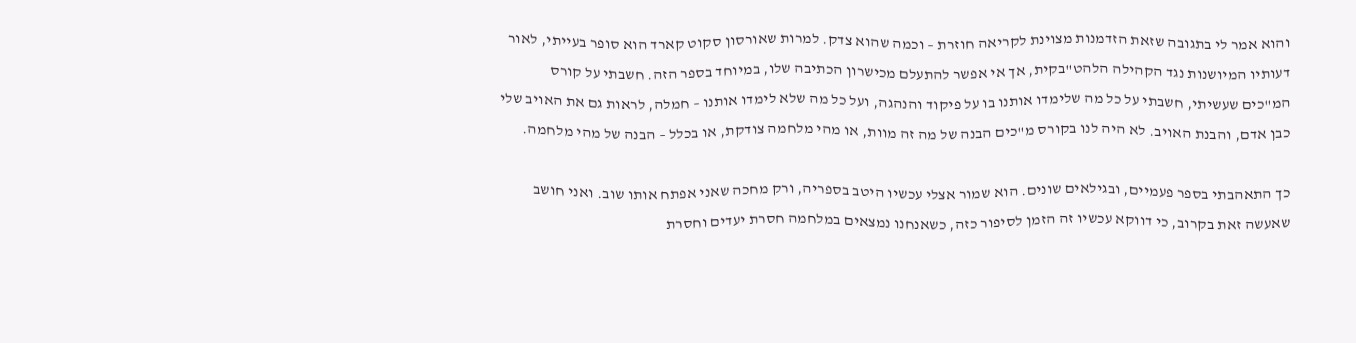והוא אמר לי בתגובה שזאת הזדמנות מצוינת לקריאה חוזרת – וכמה שהוא צדק. למרות שאורסון סקוט קארד הוא סופר בעייתי, לאור דעותיו המיושנות נגד הקהילה הלהט"בקית, אך אי אפשר להתעלם מכישרון הכתיבה שלו, במיוחד בספר הזה. חשבתי על קורס המ"כים שעשיתי, חשבתי על כל מה שלימדו אותנו בו על פיקוד והנהגה, ועל כל מה שלא לימדו אותנו – חמלה, לראות גם את האויב שלי כבן אדם, והבנת האויב. לא היה לנו בקורס מ"כים הבנה של מה זה מוות, או מהי מלחמה צודקת, או בכלל – הבנה של מהי מלחמה.

כך התאהבתי בספר פעמיים, ובגילאים שונים. הוא שמור אצלי עכשיו היטב בספריה, ורק מחכה שאני אפתח אותו שוב. ואני חושב שאעשה זאת בקרוב, כי דווקא עכשיו זה הזמן לסיפור כזה, כשאנחנו נמצאים במלחמה חסרת יעדים וחסרת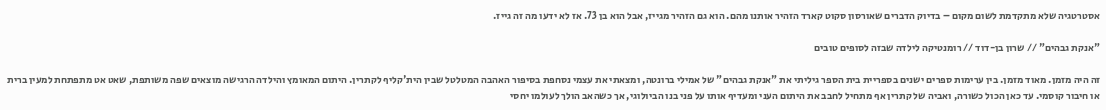אסטרטגיה שלא מתקדמת לשום מקום – בדיוק הדברים שאורסון סקוט קארד הזהיר אותנו מהם. הוא גם הזהיר מגייז, אבל הוא בן 73. אז לא ידעו מה זה גייז.

"אנקת גבהים" // שרון בן-דוד // רומנטיקה לילדה שבזה לסופים טובים

זה היה מזמן. מאוד מזמן. בין ערימות ספרים ישנים בספריית בית הספר גיליתי את "אנקת גבהים" של אמילי ברונטה, ומצאתי את עצמי נסחפת בסיפור האהבה המטלטל שבין הית'קליף לקתרין. היתום המאומץ והילדה הרגישה מוצאים שפה משותפת, שאט אט מתפתחת למעין ברית או חיבור קוסמי. עד כאן הכול כשורה, ואביה של קתרין אף מתחיל לחבב את היתום העני ומעדיף אותו על פני בנו הביולוגי, אך כשהאב הולך לעולמו יחסי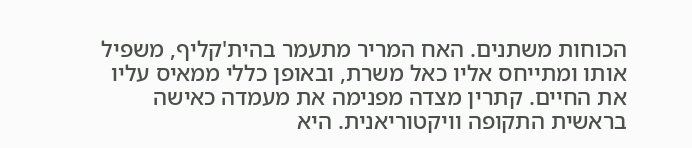הכוחות משתנים. האח המריר מתעמר בהית'קליף, משפיל אותו ומתייחס אליו כאל משרת, ובאופן כללי ממאיס עליו את החיים. קתרין מצדה מפנימה את מעמדה כאישה בראשית התקופה וויקטוריאנית. היא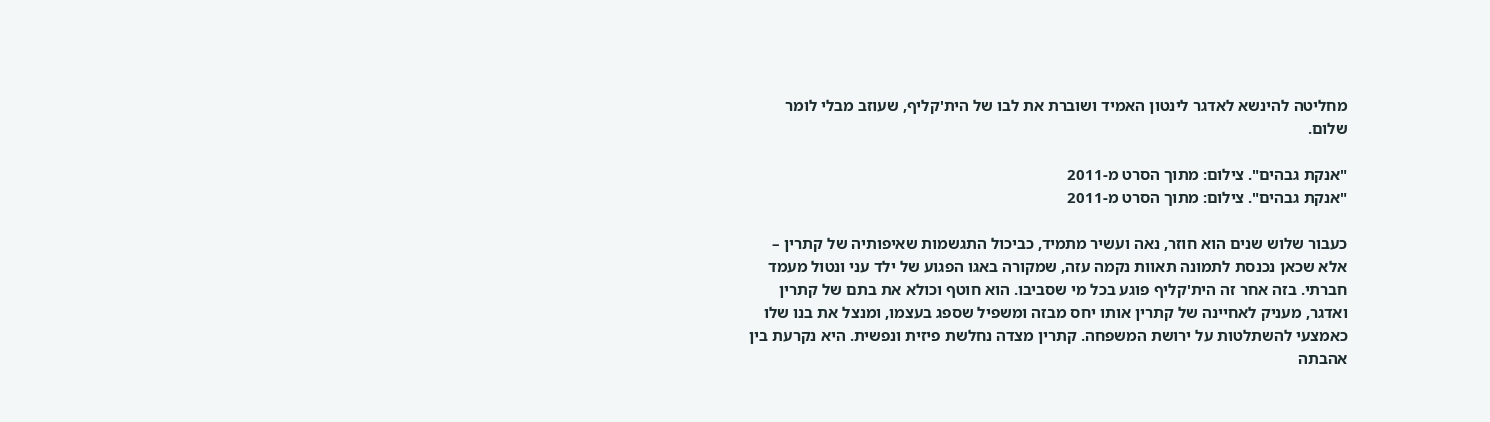מחליטה להינשא לאדגר לינטון האמיד ושוברת את לבו של הית'קליף, שעוזב מבלי לומר שלום.

"אנקת גבהים". צילום: מתוך הסרט מ-2011
"אנקת גבהים". צילום: מתוך הסרט מ-2011

כעבור שלוש שנים הוא חוזר, נאה ועשיר מתמיד, כביכול התגשמות שאיפותיה של קתרין – אלא שכאן נכנסת לתמונה תאוות נקמה עזה, שמקורה באגו הפגוע של ילד עני ונטול מעמד חברתי. בזה אחר זה הית'קליף פוגע בכל מי שסביבו. הוא חוטף וכולא את בתם של קתרין ואדגר, מעניק לאחיינה של קתרין אותו יחס מבזה ומשפיל שספג בעצמו, ומנצל את בנו שלו כאמצעי להשתלטות על ירושת המשפחה. קתרין מצדה נחלשת פיזית ונפשית. היא נקרעת בין אהבתה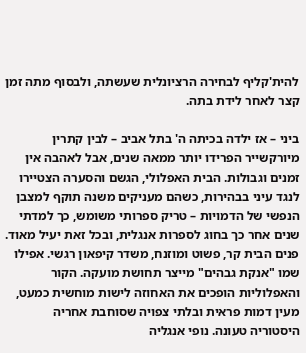להית'קליף לבחירה הרציונלית שעשתה, ולבסוף מתה זמן קצר לאחר לידת בתה.

ביני – אז ילדה בכיתה ה' בתל אביב – לבין קתרין מיורקשייר הפרידו יותר ממאה שנים, אבל לאהבה אין זמנים וגבולות. הבית האפלולי, הגשם והסערה הצטיירו לנגד עיני בבהירות, כשהם מעניקים משנה תוקף למצבן הנפשי של הדמויות – טריק ספרותי משומש, כך למדתי שנים אחר כך בחוג לספרות אנגלית, ובכל זאת יעיל מאוד. פנים הבית קר, פשוט ומוזנח, משדר קיפאון רגשי. אפילו שמו "אנקת גבהים" מייצר תחושת מועקה. הקור והאפלוליות הופכים את האחוזה לישות מוחשית כמעט, מעין דמות פראית ובלתי צפויה שסוחבת אחריה היסטוריה טעונה. נופי אנגליה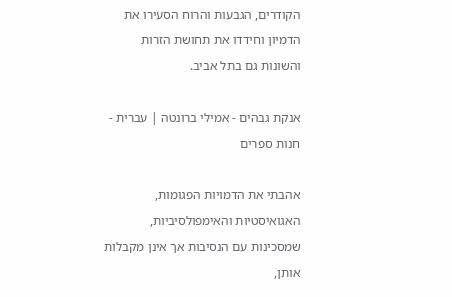הקודרים, הגבעות והרוח הסעירו את הדמיון וחידדו את תחושת הזרות והשונות גם בתל אביב.

אנקת גבהים - אמילי ברונטה | עברית - חנות ספרים

אהבתי את הדמויות הפגומות, האגואיסטיות והאימפולסיביות, שמסכינות עם הנסיבות אך אינן מקבלות אותן,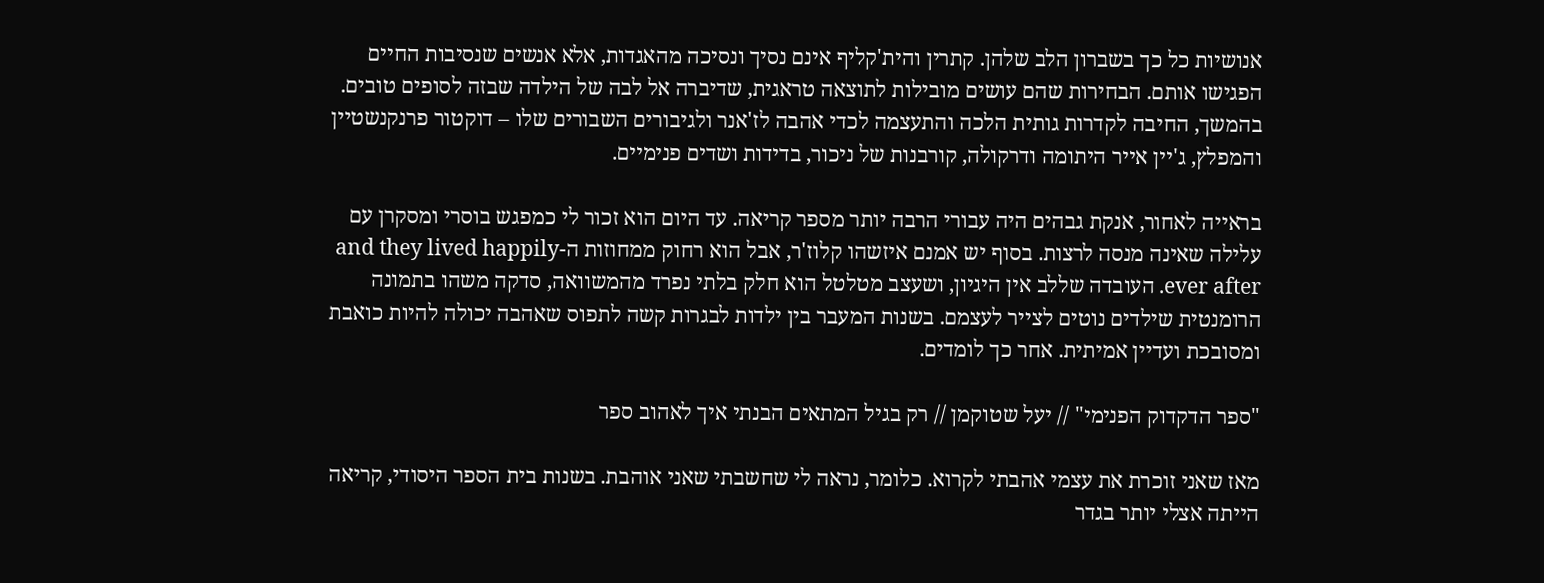אנושיות כל כך בשברון הלב שלהן. קתרין והית'קליף אינם נסיך ונסיכה מהאגדות, אלא אנשים שנסיבות החיים הפגישו אותם. הבחירות שהם עושים מובילות לתוצאה טראגית, שדיברה אל לבה של הילדה שבזה לסופים טובים. בהמשך, החיבה לקדרות גותית הלכה והתעצמה לכדי אהבה לז'אנר ולגיבורים השבורים שלו – דוקטור פרנקנשטיין והמפלץ, ג'יין אייר היתומה ודרקולה, קורבנות של ניכור, בדידות ושדים פנימיים.

בראייה לאחור, אנקת גבהים היה עבורי הרבה יותר מספר קריאה. עד היום הוא זכור לי כמפגש בוסרי ומסקרן עם עלילה שאינה מנסה לרצות. בסוף יש אמנם איזשהו קלוז'ר, אבל הוא רחוק ממחוזות ה-and they lived happily ever after. העובדה שללב אין היגיון, ושעצב מטלטל הוא חלק בלתי נפרד מהמשוואה, סדקה משהו בתמונה הרומנטית שילדים נוטים לצייר לעצמם. בשנות המעבר בין ילדות לבגרות קשה לתפוס שאהבה יכולה להיות כואבת ומסובכת ועדיין אמיתית. אחר כך לומדים.

"ספר הדקדוק הפנימי" // יעל שטוקמן // רק בגיל המתאים הבנתי איך לאהוב ספר

מאז שאני זוכרת את עצמי אהבתי לקרוא. כלומר, נראה לי שחשבתי שאני אוהבת. בשנות בית הספר היסודי, קריאה הייתה אצלי יותר בגדר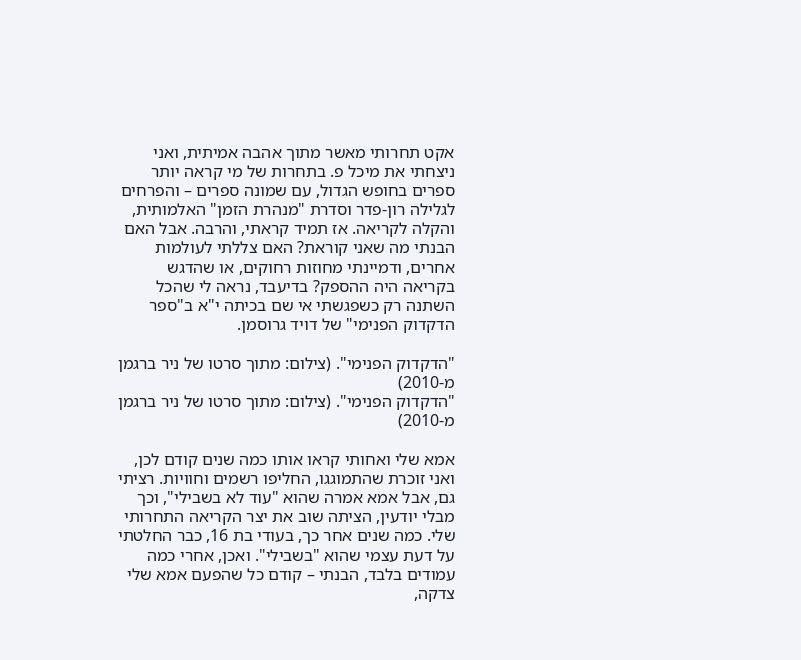אקט תחרותי מאשר מתוך אהבה אמיתית, ואני ניצחתי את מיכל פ. בתחרות של מי קראה יותר ספרים בחופש הגדול, עם שמונה ספרים – והפרחים לגלילה רון-פדר וסדרת "מנהרת הזמן" האלמותית, והקלה לקריאה. אז תמיד קראתי, והרבה. אבל האם הבנתי מה שאני קוראת? האם צללתי לעולמות אחרים, ודמיינתי מחוזות רחוקים, או שהדגש בקריאה היה ההספק? בדיעבד, נראה לי שהכל השתנה רק כשפגשתי אי שם בכיתה י"א ב"ספר הדקדוק הפנימי" של דויד גרוסמן.

"הדקדוק הפנימי". (צילום: מתוך סרטו של ניר ברגמן מ-2010)
"הדקדוק הפנימי". (צילום: מתוך סרטו של ניר ברגמן מ-2010)

אמא שלי ואחותי קראו אותו כמה שנים קודם לכן, ואני זוכרת שהתמוגגו, החליפו רשמים וחוויות. רציתי גם, אבל אמא אמרה שהוא "עוד לא בשבילי", וכך מבלי יודעין, הציתה שוב את יצר הקריאה התחרותי שלי. כמה שנים אחר כך, בעודי בת 16, כבר החלטתי על דעת עצמי שהוא "בשבילי". ואכן, אחרי כמה עמודים בלבד, הבנתי – קודם כל שהפעם אמא שלי צדקה,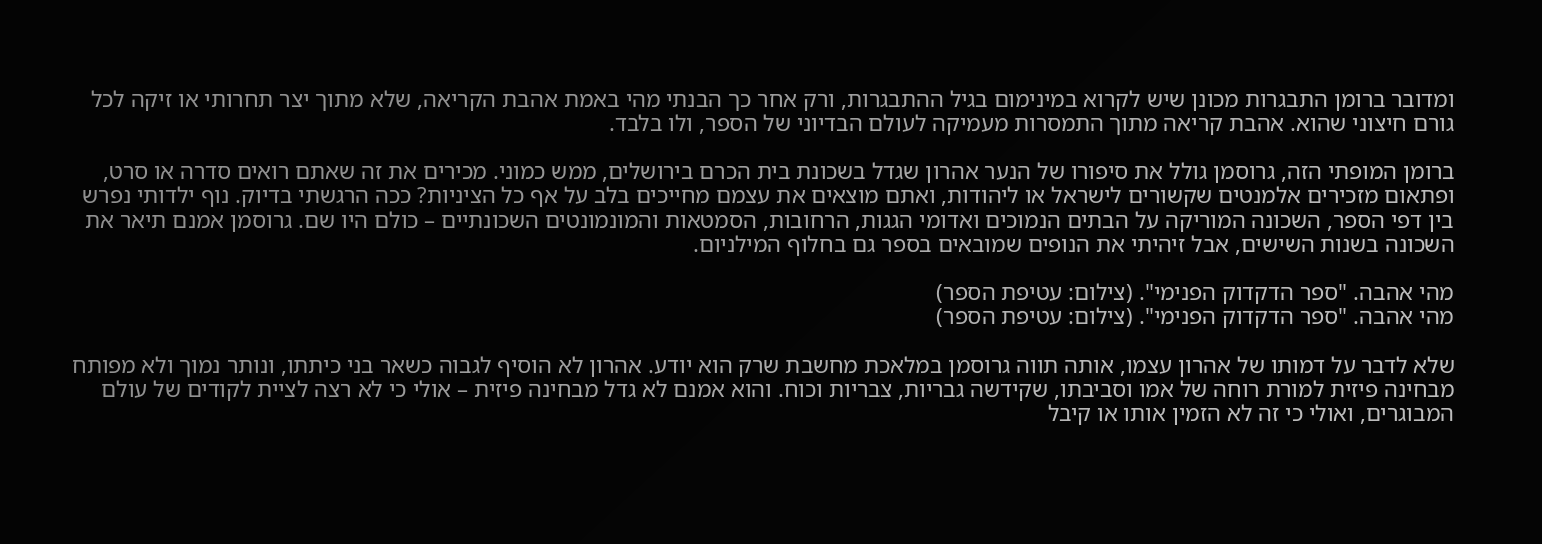ומדובר ברומן התבגרות מכונן שיש לקרוא במינימום בגיל ההתבגרות, ורק אחר כך הבנתי מהי באמת אהבת הקריאה, שלא מתוך יצר תחרותי או זיקה לכל גורם חיצוני שהוא. אהבת קריאה מתוך התמסרות מעמיקה לעולם הבדיוני של הספר, ולו בלבד.

ברומן המופתי הזה, גרוסמן גולל את סיפורו של הנער אהרון שגדל בשכונת בית הכרם בירושלים, ממש כמוני. מכירים את זה שאתם רואים סדרה או סרט, ופתאום מזכירים אלמנטים שקשורים לישראל או ליהודות, ואתם מוצאים את עצמם מחייכים בלב על אף כל הציניות? ככה הרגשתי בדיוק. נוף ילדותי נפרש בין דפי הספר, השכונה המוריקה על הבתים הנמוכים ואדומי הגגות, הרחובות, הסמטאות והמונמונטים השכונתיים – כולם היו שם. גרוסמן אמנם תיאר את השכונה בשנות השישים, אבל זיהיתי את הנופים שמובאים בספר גם בחלוף המילניום.

מהי אהבה. "ספר הדקדוק הפנימי". (צילום: עטיפת הספר)
מהי אהבה. "ספר הדקדוק הפנימי". (צילום: עטיפת הספר)

שלא לדבר על דמותו של אהרון עצמו, אותה תווה גרוסמן במלאכת מחשבת שרק הוא יודע. אהרון לא הוסיף לגבוה כשאר בני כיתתו, ונותר נמוך ולא מפותח מבחינה פיזית למורת רוחה של אמו וסביבתו, שקידשה גבריות, צבריות וכוח. והוא אמנם לא גדל מבחינה פיזית – אולי כי לא רצה לציית לקודים של עולם המבוגרים, ואולי כי זה לא הזמין אותו או קיבל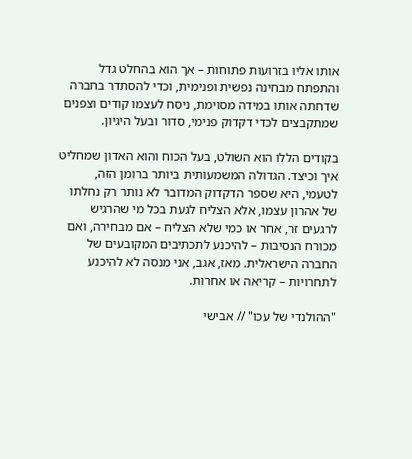אותו אליו בזרועות פתוחות – אך הוא בהחלט גדל והתפתח מבחינה נפשית ופנימית, וכדי להסתדר בחברה שדחתה אותו במידה מסוימת, ניסח לעצמו קודים וצפנים שמתקבצים לכדי דקדוק פנימי, סדור ובעל היגיון.

בקודים הללו הוא השולט, בעל הכוח והוא האדון שמחליט איך וכיצד. הגדולה המשמעותית ביותר ברומן הזה, לטעמי, היא שספר הדקדוק המדובר לא נותר רק נחלתו של אהרון עצמו, אלא הצליח לגעת בכל מי שהרגיש לרגעים זר, אחר או כמי שלא הצליח – אם מבחירה, ואם מכורח הנסיבות – להיכנע לתכתיבים המקובעים של החברה הישראלית. מאז, אגב, אני מנסה לא להיכנע לתחרויות – קריאה או אחרות.

"ההולנדי של עכו" // אבישי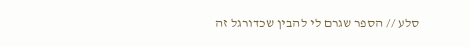סלע // הספר שגרם לי להבין שכדורגל זה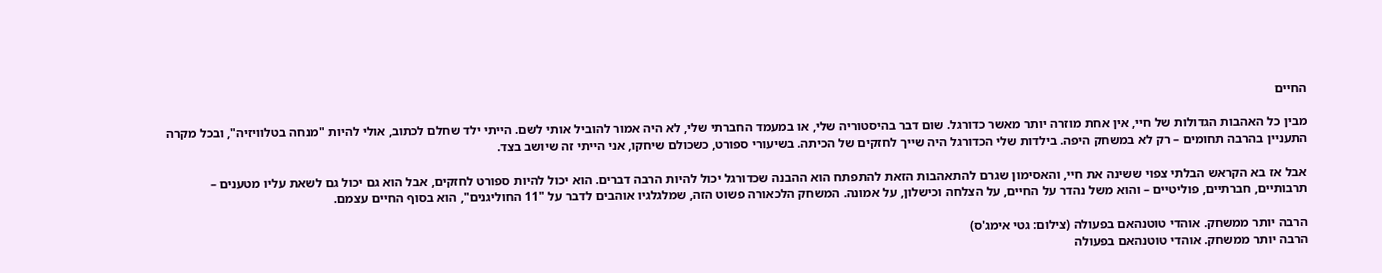החיים

מבין כל האהבות הגדולות של חיי, אין אחת מוזרה יותר מאשר כדורגל. שום דבר בהיסטוריה שלי, או במעמד החברתי שלי, לא היה אמור להוביל אותי לשם. הייתי ילד שחלם לכתוב, אולי להיות "מנחה בטלוויזיה", ובכל מקרה התעניין בהרבה תחומים – רק לא במשחק היפה. בילדות שלי הכדורגל היה שייך לחזקים של הכיתה. בשיעורי ספורט, כשכולם שיחקו, אני הייתי זה שיושב בצד.

אבל אז בא הקראש הבלתי צפוי ששינה את חיי, והאסימון שגרם להתאהבות הזאת להתפתח הוא ההבנה שכדורגל יכול להיות הרבה דברים. הוא יכול להיות ספורט לחזקים, אבל הוא גם יכול גם לשאת עליו מטענים – תרבותיים, חברתיים, פוליטיים – והוא משל נהדר על החיים, על הצלחה וכישלון, על אמונה. המשחק הלכאורה פשוט הזה, שמלגלגיו אוהבים לדבר על "11 החוליגנים", הוא בסוף החיים עצמם.

הרבה יותר ממשחק. אוהדי טוטנהאם בפעולה (צילום: גטי אימג'ס)
הרבה יותר ממשחק. אוהדי טוטנהאם בפעולה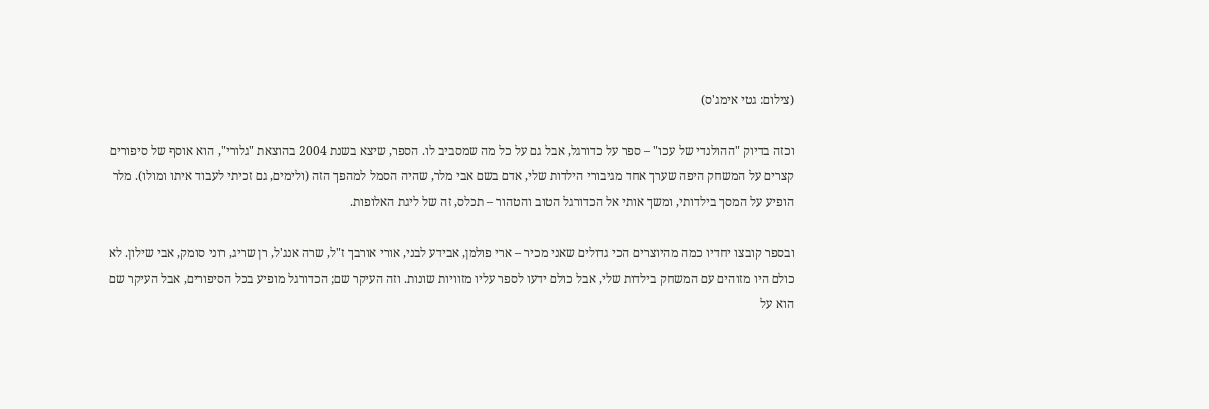(צילום: גטי אימג'ס)

וכזה בדיוק "ההולנדי של עכו" – ספר על כדורגל, אבל גם על כל מה שמסביב לו. הספר, שיצא בשנת 2004 בהוצאת "גלורי", הוא אוסף של סיפורים קצרים על המשחק היפה שערך אחד מגיבורי הילדות שלי, אדם בשם אבי מלר, שהיה הסמל למהפך הזה (ולימים, גם זכיתי לעבוד איתו ומולו). מלר הופיע על המסך בילדותי, ומשך אותי אל הכדורגל הטוב והטהור – תכלס, זה של ליגת האלופות.

ובספר קובצו יחדיו כמה מהיוצרים הכי גדולים שאני מכיר – ארי פולמן, אבידע לבני, אורי אורבך ז"ל, שרה אנג'ל, רן שריג, רוני סומק, אבי שילון. לא כולם היו מזוהים עם המשחק בילדות שלי, אבל כולם ידעו לספר עליו מזוויות שונות. וזה העיקר שם; הכדורגל מופיע בכל הסיפורים, אבל העיקר שם הוא על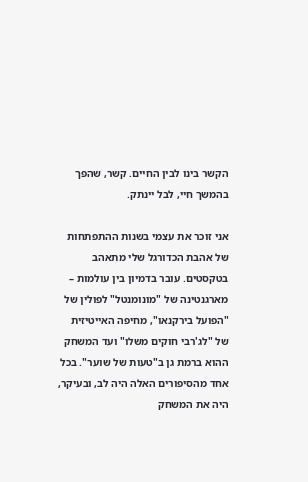הקשר בינו לבין החיים. קשר, שהפך בהמשך חיי, לבל יינתק.

אני זוכר את עצמי בשנות ההתפתחות של אהבת הכדורגל שלי מתאהב בטקסטים. עובר בדמיון בין עולמות – מארגנטינה של "מונומנטל" לפולין של "הפועל בירקנאו", מחיפה האייטיזית של "לג'רבי חוקים משלו" ועד המשחק ההוא ברמת גן ב"טעות של שוער". בכל אחד מהסיפורים האלה היה לב, ובעיקר, היה את המשחק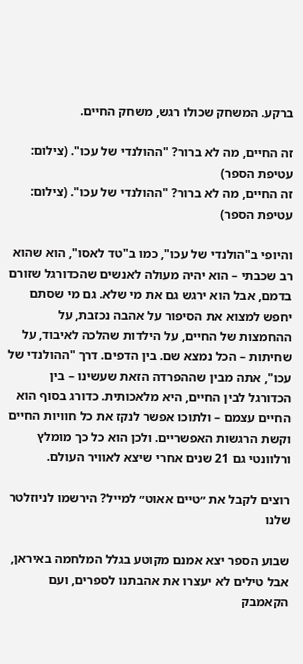ברקע. המשחק שכולו רגש, משחק החיים.

זה החיים, מה לא ברור? "ההולנדי של עכו". (צילום: עטיפת הספר)
זה החיים, מה לא ברור? "ההולנדי של עכו". (צילום: עטיפת הספר)

והיופי ב"הולנדי של עכו", כמו ב"טד לאסו", הוא שהוא רב שכבתי – הוא יהיה מעולה לאנשים שהכדורגל שזורם בדמם, אבל הוא ירגש גם את מי שלא. גם מי שסתם יחפש למצוא את הסיפור על אהבה נכזבת, על ההחמצות של החיים, על הילדות שהלכה לאיבוד, על שחיתות – הכל נמצא שם. בין הדפים. דרך "ההולנדי של עכו", אתה מבין שההפרדה הזאת שעשינו – בין הכדורגל לבין החיים, היא מלאכותית. כדורג בסוף הוא החיים עצמם – ולתוכו אפשר לנקז את כל חוויות החיים וקשת הרגשות האפשריים. ולכן הוא כל כך מומלץ ורלוונטי גם 21 שנים אחרי שיצא לאוויר העולם.

רוצים לקבל את ״טיים אאוט״ למייל? הירשמו לניוזלטר שלנו

שבוע הספר יצא אמנם מקוטע בגלל המלחמה באיראן, אבל טילים לא יעצרו את אהבתנו לספרים, ועם הקאמבק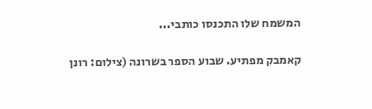המשמח שלו התכנסו כותבי...

קאמבק מפתיע. שבוע הספר בשרונה (צילום: רונן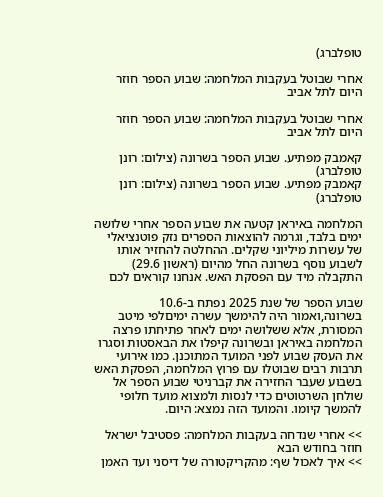טופלברג)

אחרי שבוטל בעקבות המלחמה: שבוע הספר חוזר היום לתל אביב

אחרי שבוטל בעקבות המלחמה: שבוע הספר חוזר היום לתל אביב

קאמבק מפתיע. שבוע הספר בשרונה (צילום: רונן טופלברג)
קאמבק מפתיע. שבוע הספר בשרונה (צילום: רונן טופלברג)

המלחמה באיראן קטעה את שבוע הספר אחרי שלושה ימים בלבד, וגרמה להוצאות הספרים נזק פוטנציאלי של עשרות מיליוני שקלים. ההחלטה להחזיר אותו לשבוע נוסף בשרונה החל מהיום (ראשון 29.6) התקבלה מיד עם הפסקת האש. אנחנו קוראים לכם

שבוע הספר של שנת 2025 נפתח ב-10.6 בשרונה,ואמור היה להימשך עשרה ימיםלפי מיטב המסורת, אלא ששלושה ימים לאחר פתיחתו פרצה המלחמה באיראן ובשרונה קיפלו את הבאסטות וסגרו את העסק שבוע לפני המועד המתוכנן. כמו אירועי תרבות רבים שבוטלו עם פרוץ המלחמה, הפסקת האש בשבוע שעבר החזירה את קברניטי שבוע הספר אל שולחן השרטוטים כדי לנסות ולמצוא מועד חלופי להמשך קיומו. והמועד הזה נמצא: היום.

>> אחרי שנדחה בעקבות המלחמה: פסטיבל ישראל חוזר בחודש הבא
>> איך לאכול שף: מהקריקטורה של דיסני ועד האמן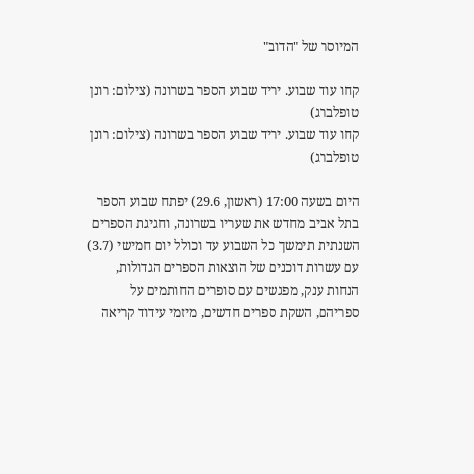המיוסר של "הדוב"

קחו עוד שבוע. יריד שבוע הספר בשרונה (צילום: רונן טופלברג)
קחו עוד שבוע. יריד שבוע הספר בשרונה (צילום: רונן טופלברג)

היום בשעה 17:00 (ראשון, 29.6) יפתח שבוע הספר בתל אביב מחדש את שעריו בשרונה, וחגיגת הספרים השנתית תימשך כל השבוע עד וכולל יום חמישי (3.7) עם עשרות דוכנים של הוצאות הספרים הגדולות, הנחות ענק, מפגשים עם סופרים החותמים על ספריהם, השקת ספרים חדשים, מיזמי עידוד קריאה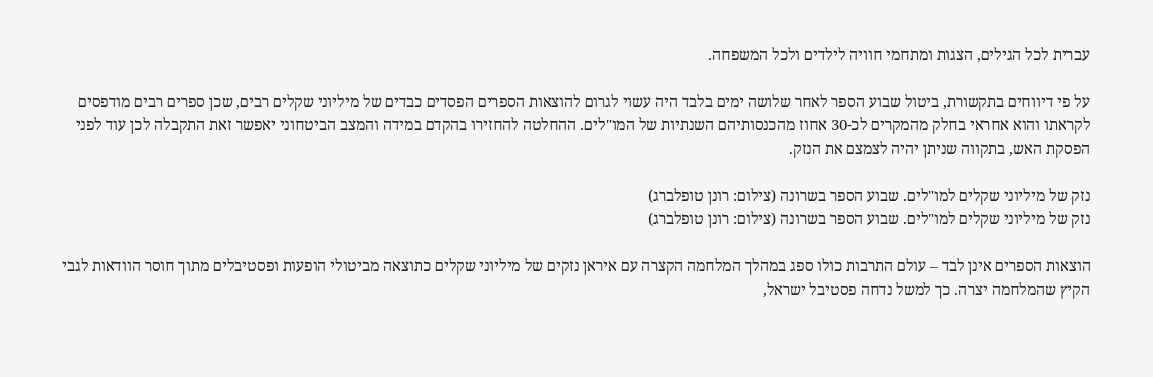עברית לכל הגילים, הצגות ומתחמי חוויה לילדים ולכל המשפחה.

על פי דיווחים בתקשורת, ביטול שבוע הספר לאחר שלושה ימים בלבד היה עשוי לגרום להוצאות הספרים הפסדים כבדים של מיליוני שקלים רבים, שכן ספרים רבים מודפסים לקראתו והוא אחראי בחלק מהמקרים לכ-30 אחוז מהכנסותיהם השנתיות של המו"לים. ההחלטה להחזירו בהקדם במידה והמצב הביטחוני יאפשר זאת התקבלה לכן עוד לפני הפסקת האש, בתקווה שניתן יהיה לצמצם את הנזק.

נזק של מיליוני שקלים למו"לים. שבוע הספר בשרונה (צילום: רונן טופלברג)
נזק של מיליוני שקלים למו"לים. שבוע הספר בשרונה (צילום: רונן טופלברג)

הוצאות הספרים אינן לבד – עולם התרבות כולו ספג במהלך המלחמה הקצרה עם איראן נזקים של מיליוני שקלים כתוצאה מביטולי הופעות ופסטיבלים מתוך חוסר הוודאות לגבי הקיץ שהמלחמה יצרה. כך למשל נדחה פסטיבל ישראל,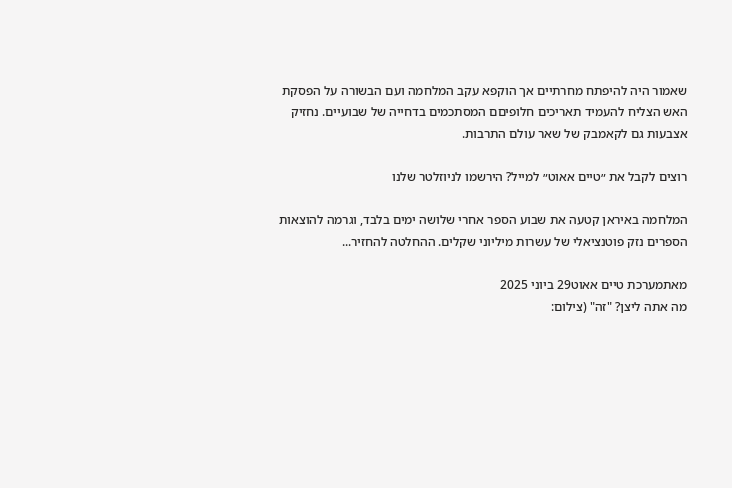שאמור היה להיפתח מחרתיים אך הוקפא עקב המלחמה ועם הבשורה על הפסקת האש הצליח להעמיד תאריכים חלופיםם המסתכמים בדחייה של שבועיים. נחזיק אצבעות גם לקאמבק של שאר עולם התרבות.

רוצים לקבל את ״טיים אאוט״ למייל? הירשמו לניוזלטר שלנו

המלחמה באיראן קטעה את שבוע הספר אחרי שלושה ימים בלבד, וגרמה להוצאות הספרים נזק פוטנציאלי של עשרות מיליוני שקלים. ההחלטה להחזיר...

מאתמערכת טיים אאוט29 ביוני 2025
מה אתה ליצן? "זה" (צילום: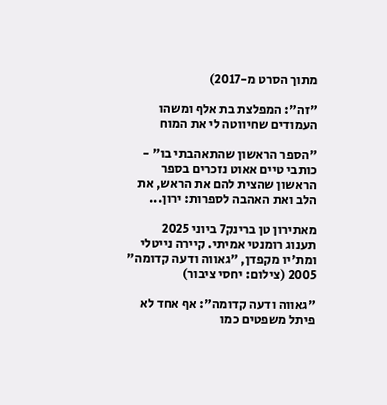מתוך הסרט מ-2017)

"זה": המפלצת בת אלף ומשהו העמודים שחיווטה לי את המוח

"הספר הראשון שהתאהבתי בו" - כותבי טיים אאוט נזכרים בספר הראשון שהצית להם את הראש, את הלב ואת האהבה לספרות: ירון...

מאתירון טן ברינק7 ביוני 2025
תענוג רומנטי אמיתי. קיירה נייטלי ומת'יו מקפדן, "גאווה ודעה קדומה" 2005 (צילום: יחסי ציבור)

"גאווה ודעה קדומה": אף אחד לא פיתל משפטים כמו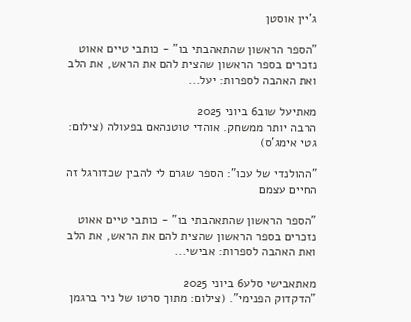ג'יין אוסטן

"הספר הראשון שהתאהבתי בו" - כותבי טיים אאוט נזכרים בספר הראשון שהצית להם את הראש, את הלב ואת האהבה לספרות: יעל...

מאתיעל שוב6 ביוני 2025
הרבה יותר ממשחק. אוהדי טוטנהאם בפעולה (צילום: גטי אימג'ס)

"ההולנדי של עכו": הספר שגרם לי להבין שכדורגל זה החיים עצמם

"הספר הראשון שהתאהבתי בו" - כותבי טיים אאוט נזכרים בספר הראשון שהצית להם את הראש, את הלב ואת האהבה לספרות: אבישי...

מאתאבישי סלע6 ביוני 2025
"הדקדוק הפנימי". (צילום: מתוך סרטו של ניר ברגמן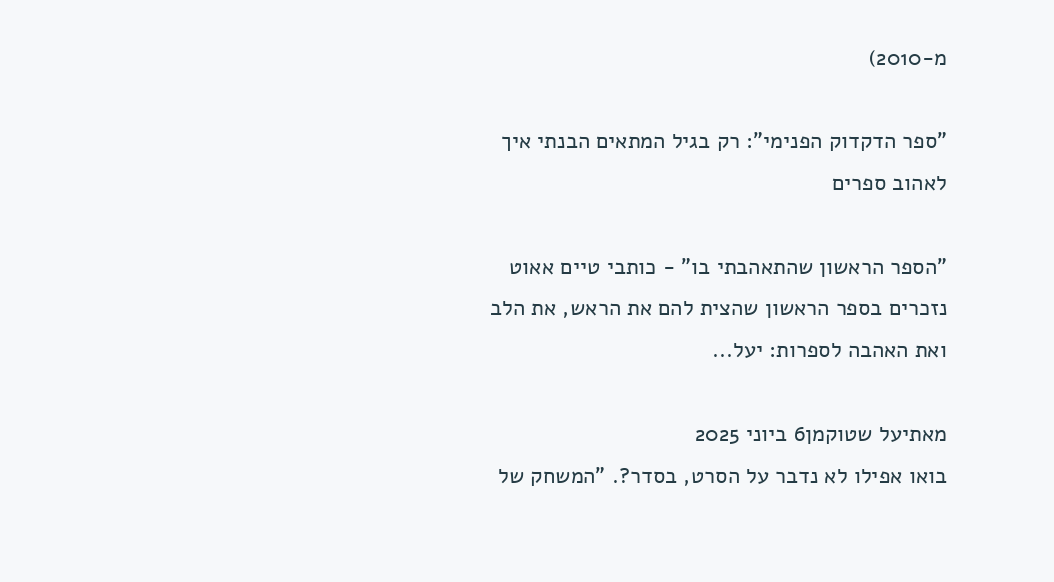מ-2010)

"ספר הדקדוק הפנימי": רק בגיל המתאים הבנתי איך לאהוב ספרים

"הספר הראשון שהתאהבתי בו" - כותבי טיים אאוט נזכרים בספר הראשון שהצית להם את הראש, את הלב ואת האהבה לספרות: יעל...

מאתיעל שטוקמן6 ביוני 2025
בואו אפילו לא נדבר על הסרט, בסדר?. "המשחק של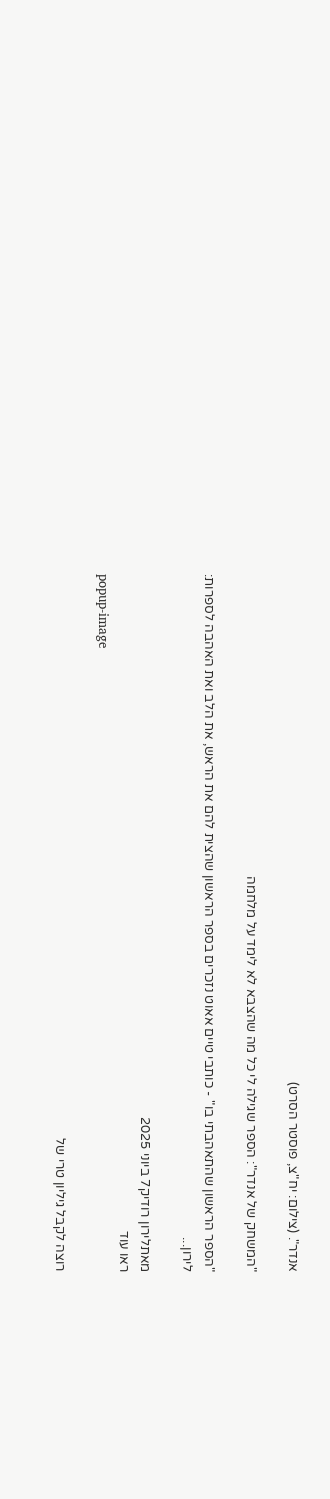אנדר". (צילום: יח"צ, פוסטר הסרט)

"המשחק של אנדר": הספר שגילה לי כל מה שהצבא לא לימד על מלחמה

"הספר הראשון שהתאהבתי בו" - כותבי טיים אאוט נזכרים בספר הראשון שהצית להם את הראש, את הלב ואת האהבה לספרות: לירון...

מאתלירון רודיק7 ביוני 2025
ראו עוד
popup-image

רוצה לקבל גיליון טרי של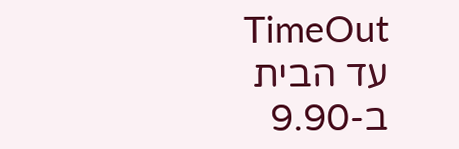TimeOut עד הבית ב-9.90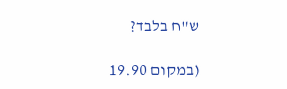ש"ח בלבד?

(במקום 19.90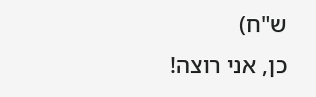ש"ח)
כן, אני רוצה!